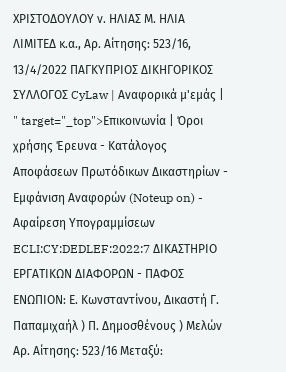ΧΡΙΣΤΟΔΟΥΛΟΥ ν. ΗΛΙΑΣ Μ. ΗΛΙΑ ΛΙΜΙΤΕΔ κ.α., Αρ. Αίτησης: 523/16, 13/4/2022 ΠΑΓΚΥΠΡΙΟΣ ΔΙΚΗΓΟΡΙΚΟΣ ΣΥΛΛΟΓΟΣ CyLaw | Αναφορικά μ'εμάς | " target="_top">Επικοινωνία | Όροι χρήσης Έρευνα - Κατάλογος Αποφάσεων Πρωτόδικων Δικαστηρίων - Εμφάνιση Αναφορών (Noteup on) - Αφαίρεση Υπογραμμίσεων ECLI:CY:DEDLEF:2022:7 ΔΙΚΑΣΤΗΡΙΟ ΕΡΓΑΤΙΚΩΝ ΔΙΑΦΟΡΩΝ - ΠΑΦΟΣ ΕΝΩΠΙΟΝ: Ε. Κωνσταντίνου, Δικαστή Γ. Παπαμιχαήλ ) Π. Δημοσθένους ) Μελών Αρ. Αίτησης: 523/16 Μεταξύ: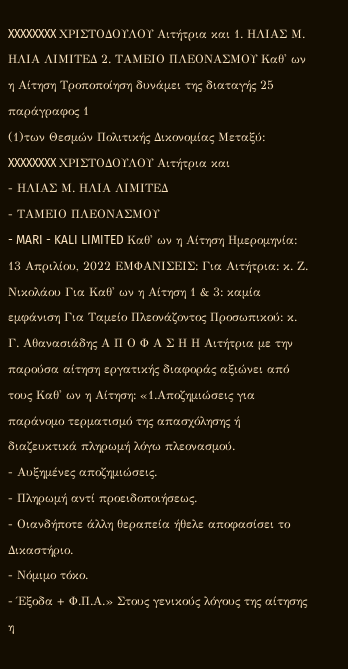XXXXXXXX ΧΡΙΣΤΟΔΟΥΛΟΥ Αιτήτρια και 1. ΗΛΙΑΣ Μ. ΗΛΙΑ ΛΙΜΙΤΕΔ 2. ΤΑΜΕΙΟ ΠΛΕΟΝΑΣΜΟΥ Καθ' ων η Αίτηση Τροποποίηση δυνάμει της διαταγής 25 παράγραφος 1
(1)των Θεσμών Πολιτικής Δικονομίας Μεταξύ: XXXXXXXX ΧΡΙΣΤΟΔΟΥΛΟΥ Αιτήτρια και
- ΗΛΙΑΣ Μ. ΗΛΙΑ ΛΙΜΙΤΕΔ
- ΤΑΜΕΙΟ ΠΛΕΟΝΑΣΜΟΥ
- MARI - KALI LIMITED Καθ' ων η Αίτηση Ημερομηνία: 13 Απριλίου, 2022 ΕΜΦΑΝΙΣΕΙΣ: Για Αιτήτρια: κ. Ζ. Νικολάου Για Καθ' ων η Αίτηση 1 & 3: καμία εμφάνιση Για Ταμείο Πλεονάζοντος Προσωπικού: κ. Γ. Αθανασιάδης Α Π Ο Φ Α Σ Η Η Αιτήτρια με την παρούσα αίτηση εργατικής διαφοράς αξιώνει από τους Καθ' ων η Αίτηση: «1.Αποζημιώσεις για παράνομο τερματισμό της απασχόλησης ή διαζευκτικά πληρωμή λόγω πλεονασμού.
- Αυξημένες αποζημιώσεις.
- Πληρωμή αντί προειδοποιήσεως.
- Οιανδήποτε άλλη θεραπεία ήθελε αποφασίσει το Δικαστήριο.
- Νόμιμο τόκο.
- Έξοδα + Φ.Π.Α.» Στους γενικούς λόγους της αίτησης η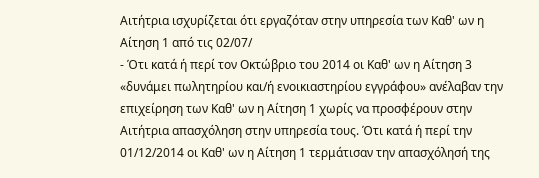Αιτήτρια ισχυρίζεται ότι εργαζόταν στην υπηρεσία των Καθ' ων η Αίτηση 1 από τις 02/07/
- Ότι κατά ή περί τον Οκτώβριο του 2014 οι Καθ' ων η Αίτηση 3 «δυνάμει πωλητηρίου και/ή ενοικιαστηρίου εγγράφου» ανέλαβαν την επιχείρηση των Καθ' ων η Αίτηση 1 χωρίς να προσφέρουν στην Αιτήτρια απασχόληση στην υπηρεσία τους. Ότι κατά ή περί την 01/12/2014 οι Καθ' ων η Αίτηση 1 τερμάτισαν την απασχόλησή της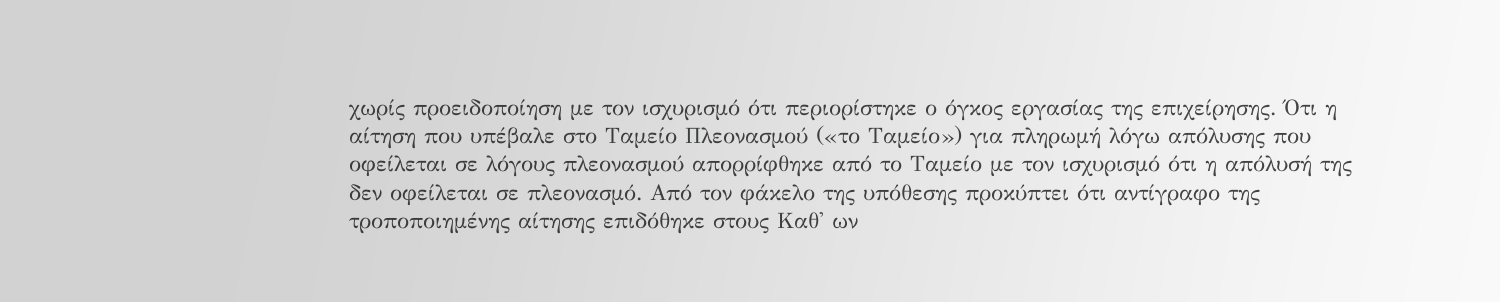χωρίς προειδοποίηση με τον ισχυρισμό ότι περιορίστηκε ο όγκος εργασίας της επιχείρησης. Ότι η αίτηση που υπέβαλε στο Ταμείο Πλεονασμού («το Ταμείο») για πληρωμή λόγω απόλυσης που οφείλεται σε λόγους πλεονασμού απορρίφθηκε από το Ταμείο με τον ισχυρισμό ότι η απόλυσή της δεν οφείλεται σε πλεονασμό. Από τον φάκελο της υπόθεσης προκύπτει ότι αντίγραφο της τροποποιημένης αίτησης επιδόθηκε στους Καθ' ων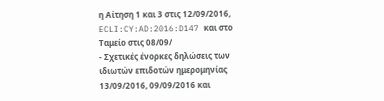η Αίτηση 1 και 3 στις 12/09/2016, ECLI:CY:AD:2016:D147 και στο Ταμείο στις 08/09/
- Σχετικές ένορκες δηλώσεις των ιδιωτών επιδοτών ημερομηνίας 13/09/2016, 09/09/2016 και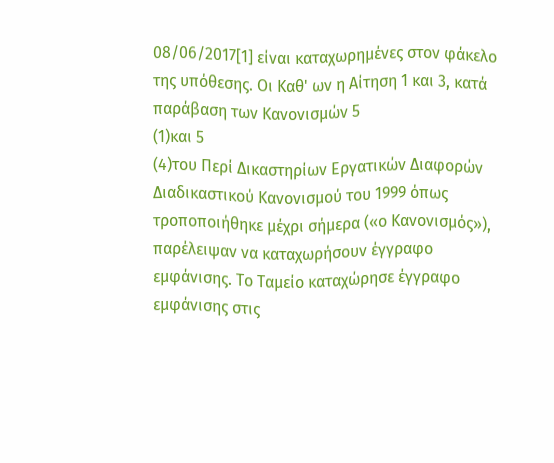08/06/2017[1] είναι καταχωρημένες στον φάκελο της υπόθεσης. Οι Καθ' ων η Αίτηση 1 και 3, κατά παράβαση των Κανονισμών 5
(1)και 5
(4)του Περί Δικαστηρίων Εργατικών Διαφορών Διαδικαστικού Κανονισμού του 1999 όπως τροποποιήθηκε μέχρι σήμερα («ο Κανονισμός»), παρέλειψαν να καταχωρήσουν έγγραφο εμφάνισης. Το Ταμείο καταχώρησε έγγραφο εμφάνισης στις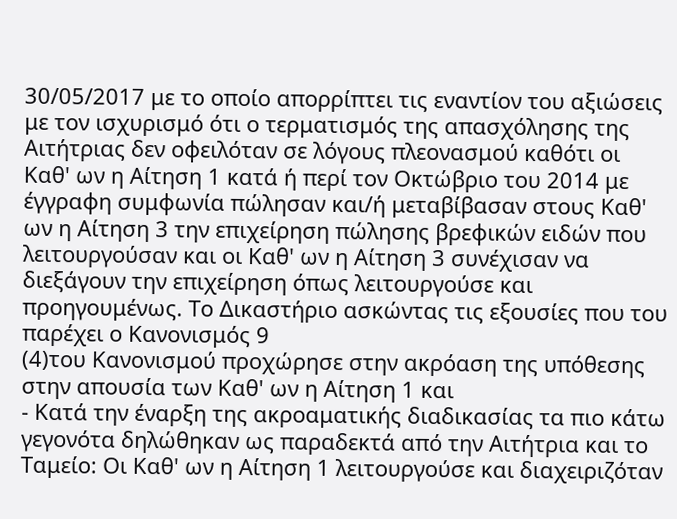30/05/2017 με το οποίο απορρίπτει τις εναντίον του αξιώσεις με τον ισχυρισμό ότι ο τερματισμός της απασχόλησης της Αιτήτριας δεν οφειλόταν σε λόγους πλεονασμού καθότι οι Καθ' ων η Αίτηση 1 κατά ή περί τον Οκτώβριο του 2014 με έγγραφη συμφωνία πώλησαν και/ή μεταβίβασαν στους Καθ' ων η Αίτηση 3 την επιχείρηση πώλησης βρεφικών ειδών που λειτουργούσαν και οι Καθ' ων η Αίτηση 3 συνέχισαν να διεξάγουν την επιχείρηση όπως λειτουργούσε και προηγουμένως. Το Δικαστήριο ασκώντας τις εξουσίες που του παρέχει ο Κανονισμός 9
(4)του Κανονισμού προχώρησε στην ακρόαση της υπόθεσης στην απουσία των Καθ' ων η Αίτηση 1 και
- Κατά την έναρξη της ακροαματικής διαδικασίας τα πιο κάτω γεγονότα δηλώθηκαν ως παραδεκτά από την Αιτήτρια και το Ταμείο: Οι Καθ' ων η Αίτηση 1 λειτουργούσε και διαχειριζόταν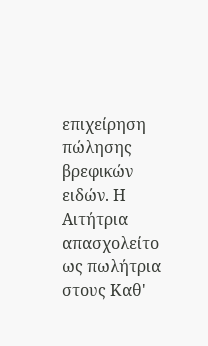επιχείρηση πώλησης βρεφικών ειδών. Η Αιτήτρια απασχολείτο ως πωλήτρια στους Καθ'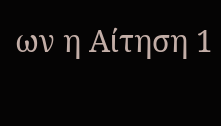ων η Αίτηση 1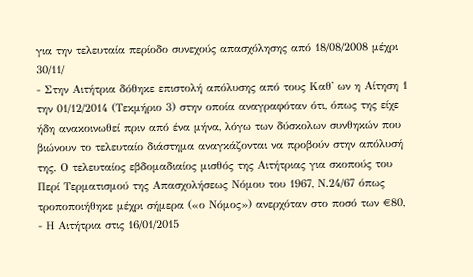για την τελευταία περίοδο συνεχούς απασχόλησης από 18/08/2008 μέχρι 30/11/
- Στην Αιτήτρια δόθηκε επιστολή απόλυσης από τους Καθ' ων η Αίτηση 1 την 01/12/2014 (Τεκμήριο 3) στην οποία αναγραφόταν ότι, όπως της είχε ήδη ανακοινωθεί πριν από ένα μήνα, λόγω των δύσκολων συνθηκών που βιώνουν το τελευταίο διάστημα αναγκάζονται να προβούν στην απόλυσή της. Ο τελευταίος εβδομαδιαίος μισθός της Αιτήτριας για σκοπούς του Περί Τερματισμού της Απασχολήσεως Νόμου του 1967, Ν.24/67 όπως τροποποιήθηκε μέχρι σήμερα («ο Νόμος») ανερχόταν στο ποσό των €80,
- Η Αιτήτρια στις 16/01/2015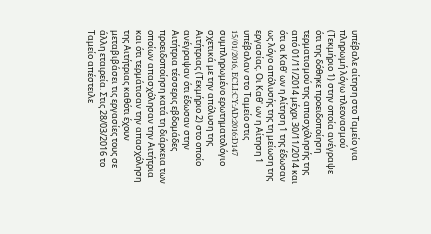υπέβαλε αίτηση στο Ταμείο για πληρωμή λόγω πλεονασμού (Τεκμήριο 1) στην οποία ανέγραψε ότι της δόθηκε προειδοποίηση τερματισμού της απασχόλησής της από 01/11/2014 μέχρι 30/11/2014 και ότι οι Καθ' ων η Αίτηση 1 της έδωσαν ως λόγο απόλυσής της τη μείωση της εργασίας. Οι Καθ' ων η Αίτηση 1 υπέβαλαν στο Ταμείο στις 15/01/2016, ECLI:CY:AD:2016:D147 συμπληρωμένο ερωτηματολόγιο σχετικά με την απόλυση της Αιτήτριας (Τεκμήριο 2) στο οποίο ανέγραψαν ότι έδωσαν στην Αιτήτρια τέσσερις εβδομάδες προειδοποίηση κατά τη διάρκεια των οποίων απασχόλησαν την Αιτήτρια και ότι τερμάτισαν την απασχόληση της Αιτήτριας καθότι έχουν μεταβιβάσει τις εργασίες τους σε άλλη εταιρεία. Στις 28/03/2016 το Ταμείο απέστειλε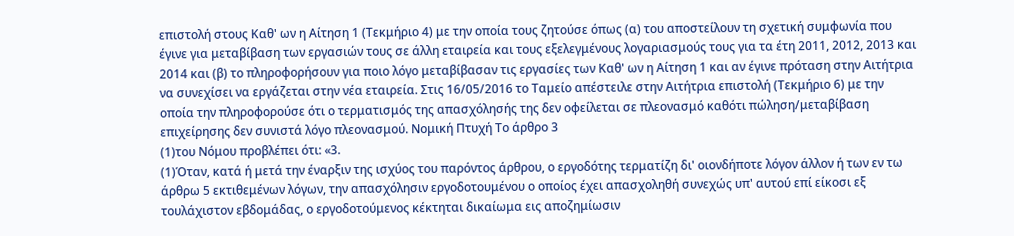επιστολή στους Καθ' ων η Αίτηση 1 (Τεκμήριο 4) με την οποία τους ζητούσε όπως (α) του αποστείλουν τη σχετική συμφωνία που έγινε για μεταβίβαση των εργασιών τους σε άλλη εταιρεία και τους εξελεγμένους λογαριασμούς τους για τα έτη 2011, 2012, 2013 και 2014 και (β) το πληροφορήσουν για ποιο λόγο μεταβίβασαν τις εργασίες των Καθ' ων η Αίτηση 1 και αν έγινε πρόταση στην Αιτήτρια να συνεχίσει να εργάζεται στην νέα εταιρεία. Στις 16/05/2016 το Ταμείο απέστειλε στην Αιτήτρια επιστολή (Τεκμήριο 6) με την οποία την πληροφορούσε ότι ο τερματισμός της απασχόλησής της δεν οφείλεται σε πλεονασμό καθότι πώληση/μεταβίβαση επιχείρησης δεν συνιστά λόγο πλεονασμού. Νομική Πτυχή Το άρθρο 3
(1)του Νόμου προβλέπει ότι: «3.
(1)Όταν, κατά ή μετά την έναρξιν της ισχύος του παρόντος άρθρου, ο εργοδότης τερματίζη δι' οιονδήποτε λόγον άλλον ή των εν τω άρθρω 5 εκτιθεμένων λόγων, την απασχόλησιν εργοδοτουμένου ο οποίος έχει απασχοληθή συνεχώς υπ' αυτού επί είκοσι εξ τουλάχιστον εβδομάδας, ο εργοδοτούμενος κέκτηται δικαίωμα εις αποζημίωσιν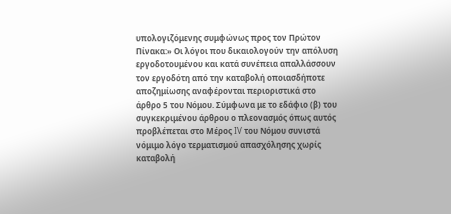υπολογιζόμενης συμφώνως προς τον Πρώτον Πίνακα:» Οι λόγοι που δικαιολογούν την απόλυση εργοδοτουμένου και κατά συνέπεια απαλλάσσουν τον εργοδότη από την καταβολή οποιασδήποτε αποζημίωσης αναφέρονται περιοριστικά στο άρθρο 5 του Νόμου. Σύμφωνα με το εδάφιο (β) του συγκεκριμένου άρθρου ο πλεονασμός όπως αυτός προβλέπεται στο Μέρος IV του Νόμου συνιστά νόμιμο λόγο τερματισμού απασχόλησης χωρίς καταβολή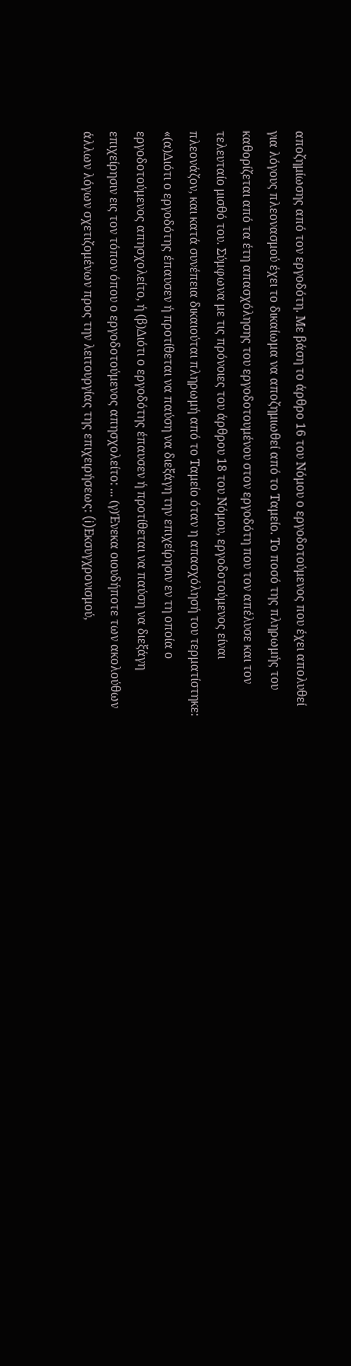αποζημίωσης από τον εργοδότη. Με βάση το άρθρο 16 του Νόμου ο εργοδοτούμενος που έχει απολυθεί για λόγους πλεονασμού έχει το δικαίωμα να αποζημιωθεί από το Ταμείο. Το ποσό της πληρωμής του καθορίζεται από τα έτη απασχόλησης του εργοδοτουμένου στον εργοδότη που τον απέλυσε και τον τελευταίο μισθό του. Σύμφωνα με τις πρόνοιες του άρθρου 18 του Νόμου, εργοδοτούμενος είναι πλεονάζον, και κατά συνέπεια δικαιούται πληρωμή από το Ταμείο όταν η απασχόλησή του τερματίστηκε: «(α)Διότι ο εργοδότης έπαυσεν ή προτίθεται να παύση να διεξάγη την επιχείρησιν εν τη οποία ο εργοδοτούμενος απησχολείτο, ή (β)Διότι ο εργοδότης έπαυσεν ή προτίθεται να παύση να διεξάγη επιχείρησιν εις τον τόπον όπου ο εργοδοτούμενος απησχολείτο: ... (γ)Ένεκα οιουδήποτε των ακολούθων άλλων λόγων σχετιζομένων προς την λειτουργίας της επιχειρήσεως: (i)Εκσυγχρονισμού,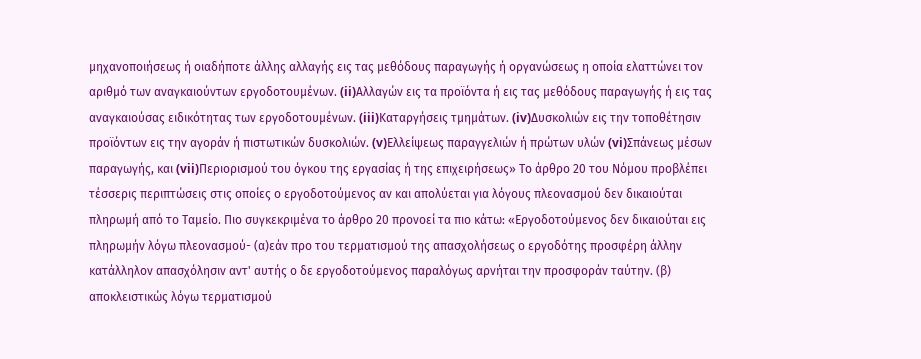μηχανοποιήσεως ή οιαδήποτε άλλης αλλαγής εις τας μεθόδους παραγωγής ή οργανώσεως η οποία ελαττώνει τον αριθμό των αναγκαιούντων εργοδοτουμένων. (ii)Αλλαγών εις τα προϊόντα ή εις τας μεθόδους παραγωγής ή εις τας αναγκαιούσας ειδικότητας των εργοδοτουμένων. (iii)Καταργήσεις τμημάτων. (iv)Δυσκολιών εις την τοποθέτησιν προϊόντων εις την αγοράν ή πιστωτικών δυσκολιών. (v)Ελλείψεως παραγγελιών ή πρώτων υλών (vi)Σπάνεως μέσων παραγωγής, και (vii)Περιορισμού του όγκου της εργασίας ή της επιχειρήσεως» Το άρθρο 20 του Νόμου προβλέπει τέσσερις περιπτώσεις στις οποίες ο εργοδοτούμενος αν και απολύεται για λόγους πλεονασμού δεν δικαιούται πληρωμή από το Ταμείο. Πιο συγκεκριμένα το άρθρο 20 προνοεί τα πιο κάτω: «Εργοδοτούμενος δεν δικαιούται εις πληρωμήν λόγω πλεονασμού- (α)εάν προ του τερματισμού της απασχολήσεως ο εργοδότης προσφέρη άλλην κατάλληλον απασχόλησιν αντ' αυτής ο δε εργοδοτούμενος παραλόγως αρνήται την προσφοράν ταύτην. (β) αποκλειστικώς λόγω τερματισμού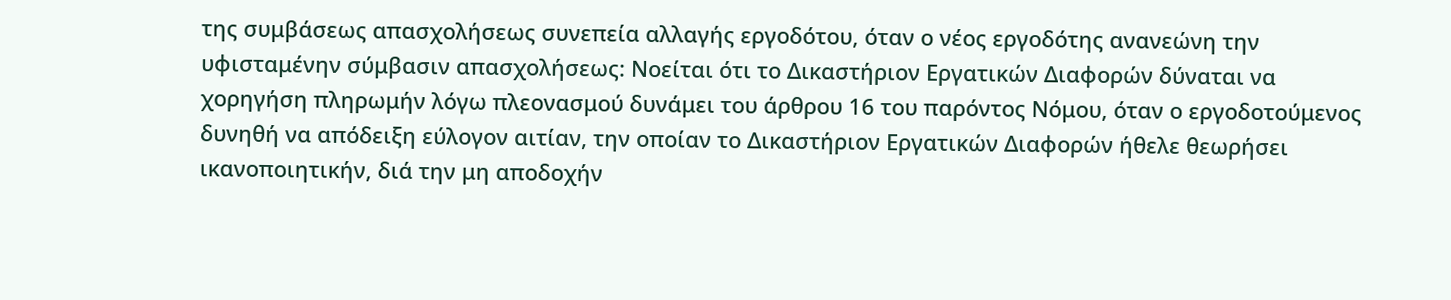της συμβάσεως απασχολήσεως συνεπεία αλλαγής εργοδότου, όταν ο νέος εργοδότης ανανεώνη την υφισταμένην σύμβασιν απασχολήσεως: Νοείται ότι το Δικαστήριον Εργατικών Διαφορών δύναται να χορηγήση πληρωμήν λόγω πλεονασμού δυνάμει του άρθρου 16 του παρόντος Νόμου, όταν ο εργοδοτούμενος δυνηθή να απόδειξη εύλογον αιτίαν, την οποίαν το Δικαστήριον Εργατικών Διαφορών ήθελε θεωρήσει ικανοποιητικήν, διά την μη αποδοχήν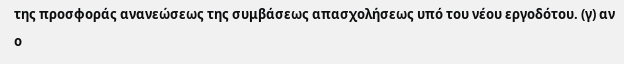της προσφοράς ανανεώσεως της συμβάσεως απασχολήσεως υπό του νέου εργοδότου. (γ) αν ο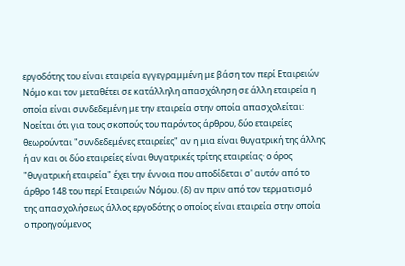εργοδότης του είναι εταιρεία εγγεγραμμένη με βάση τον περί Εταιρειών Νόμο και τον μεταθέτει σε κατάλληλη απασχόληση σε άλλη εταιρεία η οποία είναι συνδεδεμένη με την εταιρεία στην οποία απασχολείται: Νοείται ότι για τους σκοπούς του παρόντος άρθρου, δύο εταιρείες θεωρούνται "συνδεδεμένες εταιρείες" αν η μια είναι θυγατρική της άλλης ή αν και οι δύο εταιρείες είναι θυγατρικές τρίτης εταιρείας· ο όρος "θυγατρική εταιρεία" έχει την έννοια που αποδίδεται σ' αυτόν από το άρθρο 148 του περί Εταιρειών Νόμου. (δ) αν πριν από τον τερματισμό της απασχολήσεως άλλος εργοδότης ο οποίος είναι εταιρεία στην οποία ο προηγούμενος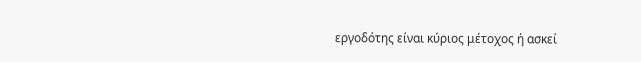εργοδότης είναι κύριος μέτοχος ή ασκεί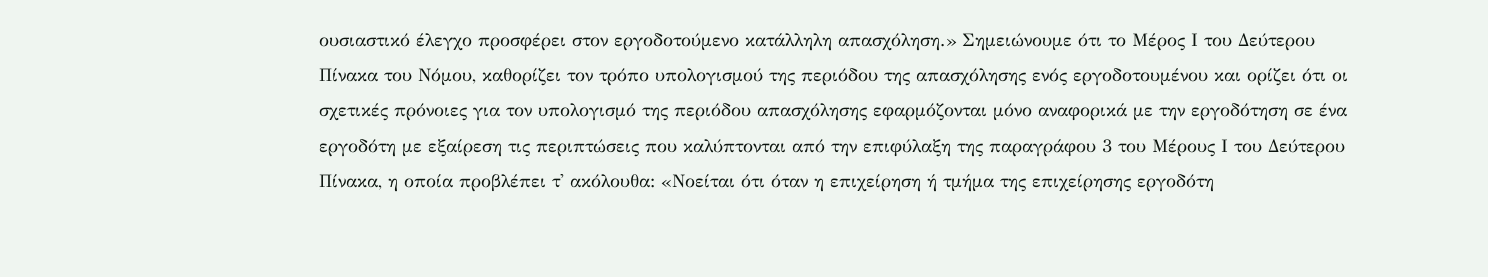ουσιαστικό έλεγχο προσφέρει στον εργοδοτούμενο κατάλληλη απασχόληση.» Σημειώνουμε ότι το Μέρος Ι του Δεύτερου Πίνακα του Νόμου, καθορίζει τον τρόπο υπολογισμού της περιόδου της απασχόλησης ενός εργοδοτουμένου και ορίζει ότι οι σχετικές πρόνοιες για τον υπολογισμό της περιόδου απασχόλησης εφαρμόζονται μόνο αναφορικά με την εργοδότηση σε ένα εργοδότη με εξαίρεση τις περιπτώσεις που καλύπτονται από την επιφύλαξη της παραγράφου 3 του Μέρους Ι του Δεύτερου Πίνακα, η οποία προβλέπει τ' ακόλουθα: «Νοείται ότι όταν η επιχείρηση ή τμήμα της επιχείρησης εργοδότη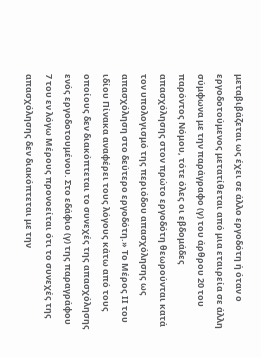μεταβιβάζεται ως έχει σε άλλο εργοδότη ή όταν ο εργοδοτούμενος μετατίθεται από μια εταιρεία σε άλλη σύμφωνα με την παράγραφο (γ) του άρθρου 20 του παρόντος Νόμου, τότε όλες οι εβδομάδες απασχόλησης στον πρώτο εργοδότη θεωρούνται κατά τον υπολογισμό της περιόδου απασχόλησης ως απασχόληση στο δεύτερο εργοδότη.» Το Μέρος ΙΙ του ιδίου Πίνακα αναφέρει τους λόγους κάτω από τους οποίους δεν διακόπτεται το συνεχές της απασχόλησης ενός εργοδοτουμένου. Στο εδάφιο (γ) της παραγράφου 7 του εν λόγω Μέρους προνοείται ότι το συνεχές της απασχόλησης δεν διακόπτεται με την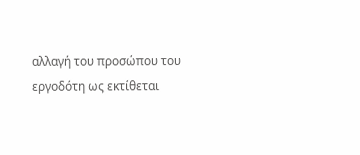αλλαγή του προσώπου του εργοδότη ως εκτίθεται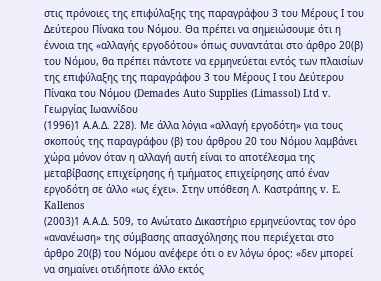στις πρόνοιες της επιφύλαξης της παραγράφου 3 του Μέρους Ι του Δεύτερου Πίνακα του Νόμου. Θα πρέπει να σημειώσουμε ότι η έννοια της «αλλαγής εργοδότου» όπως συναντάται στο άρθρο 20(β) του Νόμου, θα πρέπει πάντοτε να ερμηνεύεται εντός των πλαισίων της επιφύλαξης της παραγράφου 3 του Μέρους Ι του Δεύτερου Πίνακα του Νόμου (Demades Auto Supplies (Limassol) Ltd v. Γεωργίας Ιωαννίδου
(1996)1 Α.Α.Δ. 228). Με άλλα λόγια «αλλαγή εργοδότη» για τους σκοπούς της παραγράφου (β) του άρθρου 20 του Νόμου λαμβάνει χώρα μόνον όταν η αλλαγή αυτή είναι το αποτέλεσμα της μεταβίβασης επιχείρησης ή τμήματος επιχείρησης από έναν εργοδότη σε άλλο «ως έχει». Στην υπόθεση Λ. Καστράπης v. E. Kallenos
(2003)1 Α.Α.Δ. 509, το Ανώτατο Δικαστήριο ερμηνεύοντας τον όρο «ανανέωση» της σύμβασης απασχόλησης που περιέχεται στο άρθρο 20(β) του Νόμου ανέφερε ότι ο εν λόγω όρος: «δεν μπορεί να σημαίνει οτιδήποτε άλλο εκτός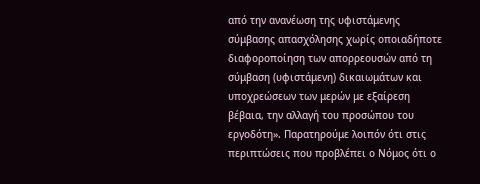από την ανανέωση της υφιστάμενης σύμβασης απασχόλησης χωρίς οποιαδήποτε διαφοροποίηση των απορρεουσών από τη σύμβαση (υφιστάμενη) δικαιωμάτων και υποχρεώσεων των μερών με εξαίρεση βέβαια, την αλλαγή του προσώπου του εργοδότη». Παρατηρούμε λοιπόν ότι στις περιπτώσεις που προβλέπει ο Νόμος ότι ο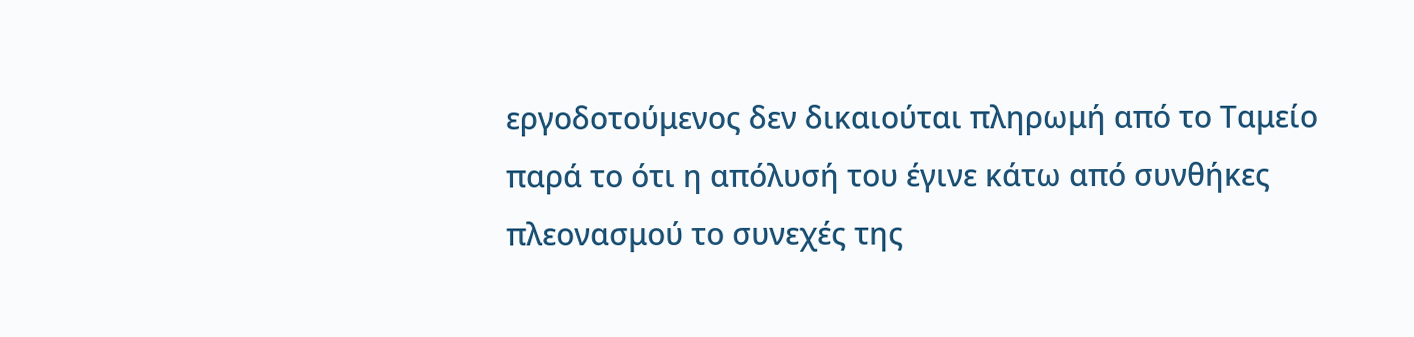εργοδοτούμενος δεν δικαιούται πληρωμή από το Ταμείο παρά το ότι η απόλυσή του έγινε κάτω από συνθήκες πλεονασμού το συνεχές της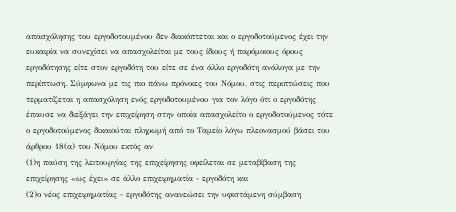απασχόλησης του εργοδοτουμένου δεν διακόπτεται και ο εργοδοτούμενος έχει την ευκαιρία να συνεχίσει να απασχολείται με τους ίδιους ή παρόμοιους όρους εργοδότησης είτε στον εργοδότη του είτε σε ένα άλλο εργοδότη ανάλογα με την περίπτωση. Σύμφωνα με τις πιο πάνω πρόνοιες του Νόμου, στις περιπτώσεις που τερματίζεται η απασχόληση ενός εργοδοτουμένου για τον λόγο ότι ο εργοδότης έπαυσε να διεξάγει την επιχείρηση στην οποία απασχολείτο ο εργοδοτούμενος τότε ο εργοδοτούμενος δικαιούται πληρωμή από το Ταμείο λόγω πλεονασμού βάσει του άρθρου 18(α) του Νόμου εκτός αν
(1)η παύση της λειτουργίας της επιχείρησης οφείλεται σε μεταβίβαση της επιχείρησης «ως έχει» σε άλλο επιχειρηματία - εργοδότη και
(2)ο νέος επιχειρηματίας - εργοδότης ανανεώσει την υφιστάμενη σύμβαση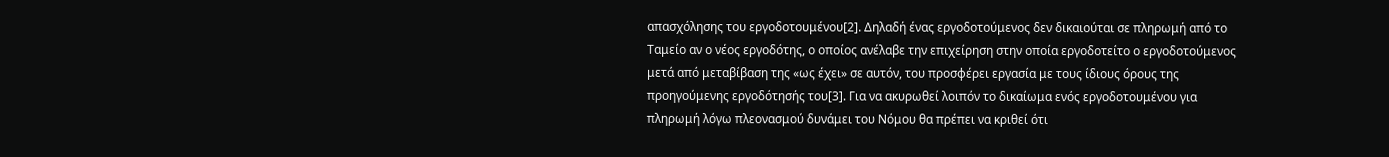απασχόλησης του εργοδοτουμένου[2]. Δηλαδή ένας εργοδοτούμενος δεν δικαιούται σε πληρωμή από το Ταμείο αν ο νέος εργοδότης, ο οποίος ανέλαβε την επιχείρηση στην οποία εργοδοτείτο ο εργοδοτούμενος μετά από μεταβίβαση της «ως έχει» σε αυτόν, του προσφέρει εργασία με τους ίδιους όρους της προηγούμενης εργοδότησής του[3]. Για να ακυρωθεί λοιπόν το δικαίωμα ενός εργοδοτουμένου για πληρωμή λόγω πλεονασμού δυνάμει του Νόμου θα πρέπει να κριθεί ότι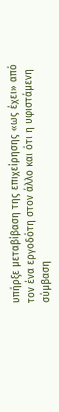υπήρξε μεταβίβαση της επιχείρησης «ως έχει» από τον ένα εργοδότη στον άλλο και ότι η υφιστάμενη σύμβαση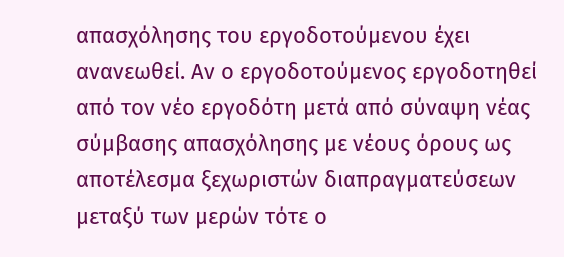απασχόλησης του εργοδοτούμενου έχει ανανεωθεί. Αν ο εργοδοτούμενος εργοδοτηθεί από τον νέο εργοδότη μετά από σύναψη νέας σύμβασης απασχόλησης με νέους όρους ως αποτέλεσμα ξεχωριστών διαπραγματεύσεων μεταξύ των μερών τότε ο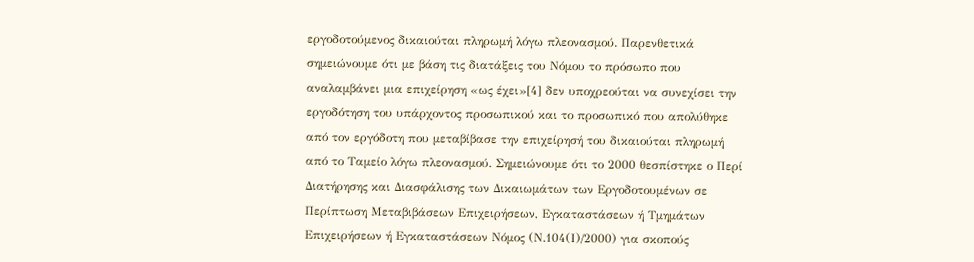εργοδοτούμενος δικαιούται πληρωμή λόγω πλεονασμού. Παρενθετικά σημειώνουμε ότι με βάση τις διατάξεις του Νόμου το πρόσωπο που αναλαμβάνει μια επιχείρηση «ως έχει»[4] δεν υποχρεούται να συνεχίσει την εργοδότηση του υπάρχοντος προσωπικού και το προσωπικό που απολύθηκε από τον εργόδοτη που μεταβίβασε την επιχείρησή του δικαιούται πληρωμή από το Ταμείο λόγω πλεονασμού. Σημειώνουμε ότι το 2000 θεσπίστηκε ο Περί Διατήρησης και Διασφάλισης των Δικαιωμάτων των Εργοδοτουμένων σε Περίπτωση Μεταβιβάσεων Επιχειρήσεων, Εγκαταστάσεων ή Τμημάτων Επιχειρήσεων ή Εγκαταστάσεων Νόμος (Ν.104(Ι)/2000) για σκοπούς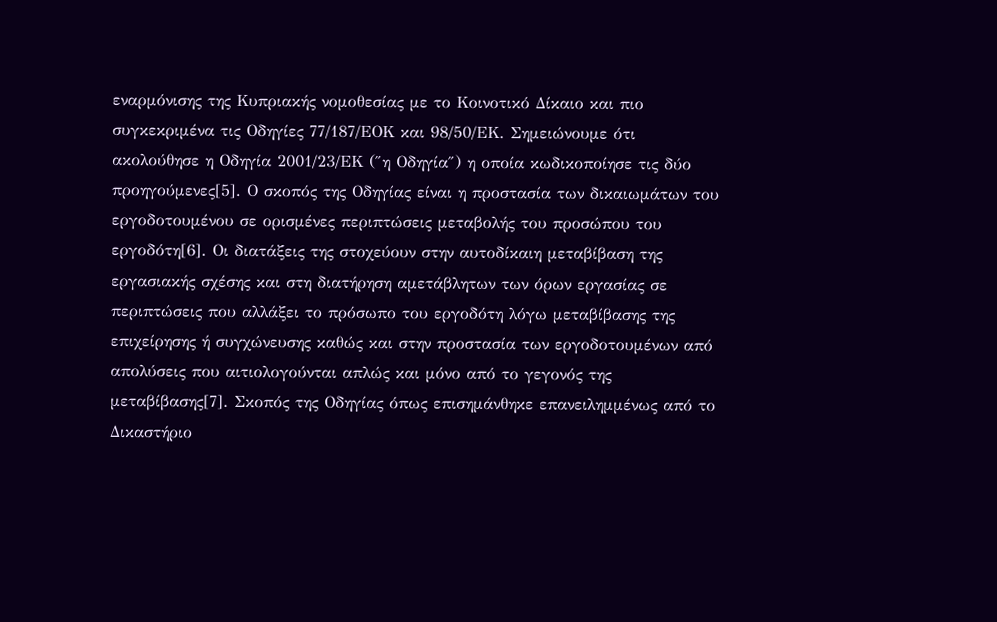εναρμόνισης της Κυπριακής νομοθεσίας με το Κοινοτικό Δίκαιο και πιο συγκεκριμένα τις Οδηγίες 77/187/ΕΟΚ και 98/50/ΕΚ. Σημειώνουμε ότι ακολούθησε η Οδηγία 2001/23/ΕΚ (″η Οδηγία″) η οποία κωδικοποίησε τις δύο προηγούμενες[5]. Ο σκοπός της Οδηγίας είναι η προστασία των δικαιωμάτων του εργοδοτουμένου σε ορισμένες περιπτώσεις μεταβολής του προσώπου του εργοδότη[6]. Οι διατάξεις της στοχεύουν στην αυτοδίκαιη μεταβίβαση της εργασιακής σχέσης και στη διατήρηση αμετάβλητων των όρων εργασίας σε περιπτώσεις που αλλάξει το πρόσωπο του εργοδότη λόγω μεταβίβασης της επιχείρησης ή συγχώνευσης καθώς και στην προστασία των εργοδοτουμένων από απολύσεις που αιτιολογούνται απλώς και μόνο από το γεγονός της μεταβίβασης[7]. Σκοπός της Οδηγίας όπως επισημάνθηκε επανειλημμένως από το Δικαστήριο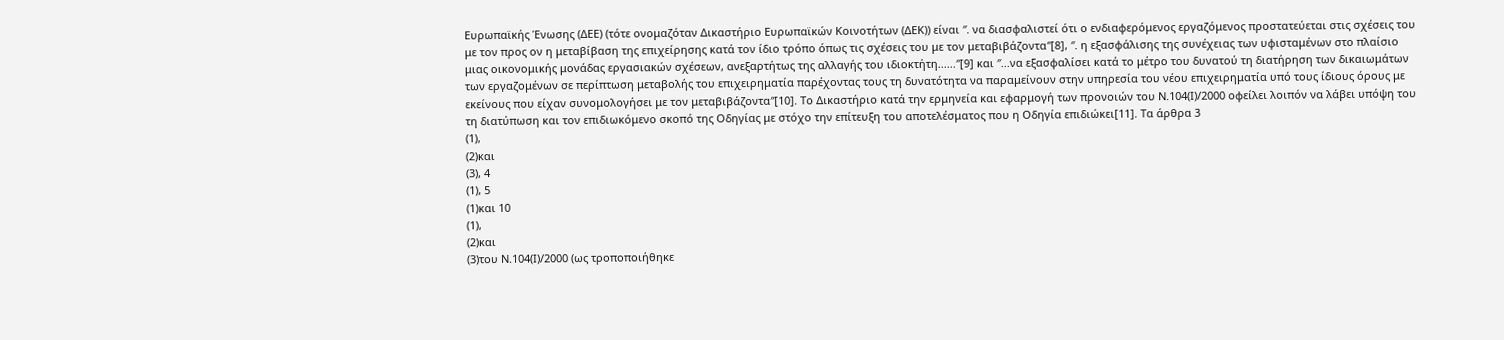Ευρωπαϊκής Ένωσης (ΔΕΕ) (τότε ονομαζόταν Δικαστήριο Ευρωπαϊκών Κοινοτήτων (ΔΕΚ)) είναι ″. να διασφαλιστεί ότι ο ενδιαφερόμενος εργαζόμενος προστατεύεται στις σχέσεις του με τον προς ον η μεταβίβαση της επιχείρησης κατά τον ίδιο τρόπο όπως τις σχέσεις του με τον μεταβιβάζοντα″[8], ″. η εξασφάλισης της συνέχειας των υφισταμένων στο πλαίσιο μιας οικονομικής μονάδας εργασιακών σχέσεων, ανεξαρτήτως της αλλαγής του ιδιοκτήτη......″[9] και ″...να εξασφαλίσει κατά το μέτρο του δυνατού τη διατήρηση των δικαιωμάτων των εργαζομένων σε περίπτωση μεταβολής του επιχειρηματία παρέχοντας τους τη δυνατότητα να παραμείνουν στην υπηρεσία του νέου επιχειρηματία υπό τους ίδιους όρους με εκείνους που είχαν συνομολογήσει με τον μεταβιβάζοντα″[10]. Το Δικαστήριο κατά την ερμηνεία και εφαρμογή των προνοιών του Ν.104(Ι)/2000 οφείλει λοιπόν να λάβει υπόψη του τη διατύπωση και τον επιδιωκόμενο σκοπό της Οδηγίας με στόχο την επίτευξη του αποτελέσματος που η Οδηγία επιδιώκει[11]. Τα άρθρα 3
(1),
(2)και
(3), 4
(1), 5
(1)και 10
(1),
(2)και
(3)του Ν.104(Ι)/2000 (ως τροποποιήθηκε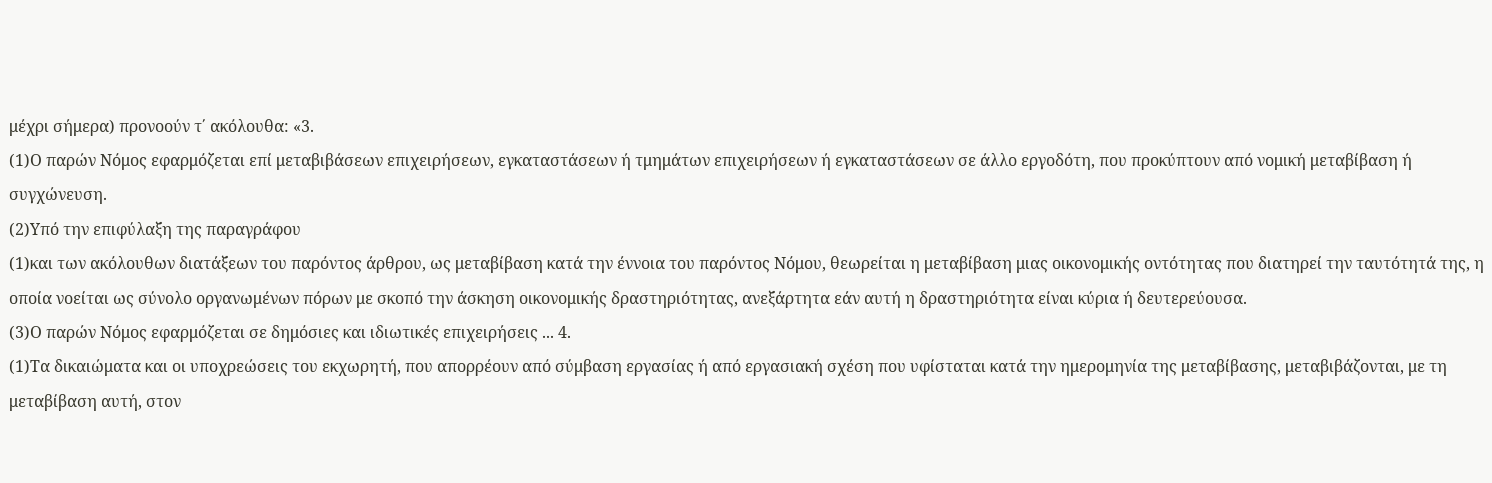μέχρι σήμερα) προνοούν τ΄ ακόλουθα: «3.
(1)Ο παρών Νόμος εφαρμόζεται επί μεταβιβάσεων επιχειρήσεων, εγκαταστάσεων ή τμημάτων επιχειρήσεων ή εγκαταστάσεων σε άλλο εργοδότη, που προκύπτουν από νομική μεταβίβαση ή συγχώνευση.
(2)Υπό την επιφύλαξη της παραγράφου
(1)και των ακόλουθων διατάξεων του παρόντος άρθρου, ως μεταβίβαση κατά την έννοια του παρόντος Νόμου, θεωρείται η μεταβίβαση μιας οικονομικής οντότητας που διατηρεί την ταυτότητά της, η οποία νοείται ως σύνολο οργανωμένων πόρων με σκοπό την άσκηση οικονομικής δραστηριότητας, ανεξάρτητα εάν αυτή η δραστηριότητα είναι κύρια ή δευτερεύουσα.
(3)Ο παρών Νόμος εφαρμόζεται σε δημόσιες και ιδιωτικές επιχειρήσεις ... 4.
(1)Τα δικαιώματα και οι υποχρεώσεις του εκχωρητή, που απορρέουν από σύμβαση εργασίας ή από εργασιακή σχέση που υφίσταται κατά την ημερομηνία της μεταβίβασης, μεταβιβάζονται, με τη μεταβίβαση αυτή, στον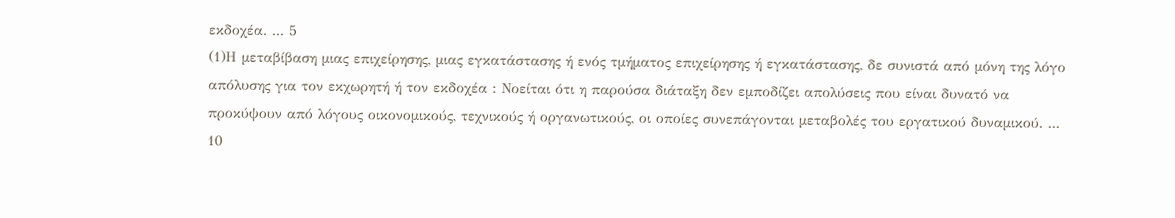εκδοχέα. ... 5
(1)Η μεταβίβαση μιας επιχείρησης, μιας εγκατάστασης ή ενός τμήματος επιχείρησης ή εγκατάστασης, δε συνιστά από μόνη της λόγο απόλυσης για τον εκχωρητή ή τον εκδοχέα : Νοείται ότι η παρούσα διάταξη δεν εμποδίζει απολύσεις που είναι δυνατό να προκύψουν από λόγους οικονομικούς, τεχνικούς ή οργανωτικούς, οι οποίες συνεπάγονται μεταβολές του εργατικού δυναμικού. ... 10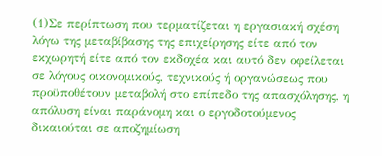(1)Σε περίπτωση που τερματίζεται η εργασιακή σχέση λόγω της μεταβίβασης της επιχείρησης είτε από τον εκχωρητή είτε από τον εκδοχέα και αυτό δεν οφείλεται σε λόγους οικονομικούς, τεχνικούς ή οργανώσεως που προϋποθέτουν μεταβολή στο επίπεδο της απασχόλησης, η απόλυση είναι παράνομη και ο εργοδοτούμενος δικαιούται σε αποζημίωση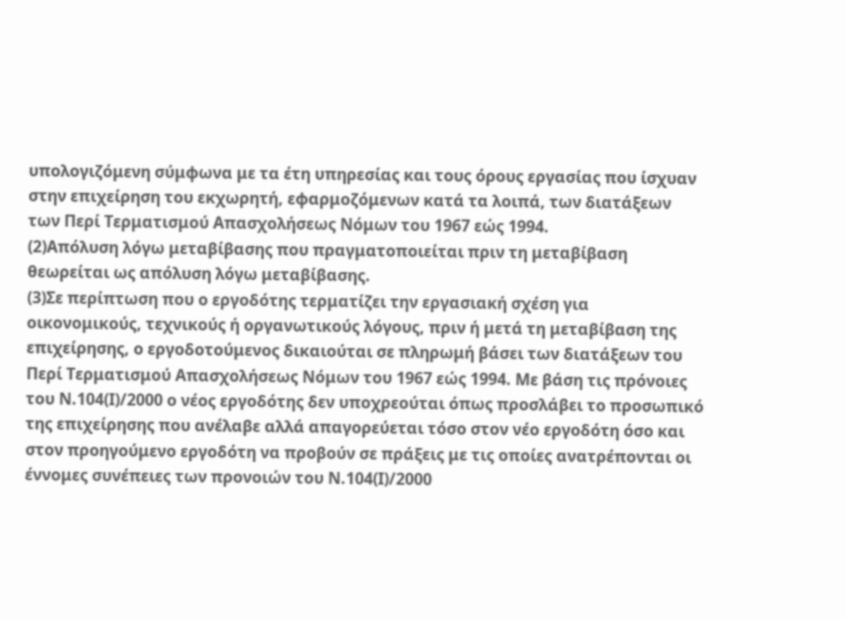υπολογιζόμενη σύμφωνα με τα έτη υπηρεσίας και τους όρους εργασίας που ίσχυαν στην επιχείρηση του εκχωρητή, εφαρμοζόμενων κατά τα λοιπά, των διατάξεων των Περί Τερματισμού Απασχολήσεως Νόμων του 1967 εώς 1994.
(2)Απόλυση λόγω μεταβίβασης που πραγματοποιείται πριν τη μεταβίβαση θεωρείται ως απόλυση λόγω μεταβίβασης.
(3)Σε περίπτωση που ο εργοδότης τερματίζει την εργασιακή σχέση για οικονομικούς, τεχνικούς ή οργανωτικούς λόγους, πριν ή μετά τη μεταβίβαση της επιχείρησης, ο εργοδοτούμενος δικαιούται σε πληρωμή βάσει των διατάξεων του Περί Τερματισμού Απασχολήσεως Νόμων του 1967 εώς 1994. Με βάση τις πρόνοιες του Ν.104(Ι)/2000 ο νέος εργοδότης δεν υποχρεούται όπως προσλάβει το προσωπικό της επιχείρησης που ανέλαβε αλλά απαγορεύεται τόσο στον νέο εργοδότη όσο και στον προηγούμενο εργοδότη να προβούν σε πράξεις με τις οποίες ανατρέπονται οι έννομες συνέπειες των προνοιών του Ν.104(Ι)/2000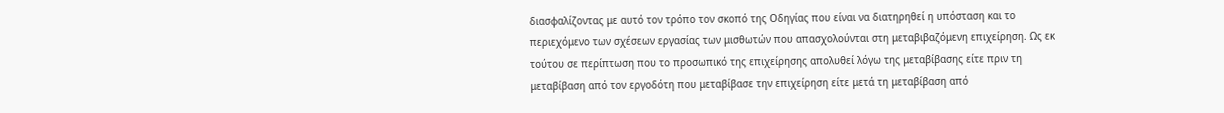διασφαλίζοντας με αυτό τον τρόπο τον σκοπό της Οδηγίας που είναι να διατηρηθεί η υπόσταση και το περιεχόμενο των σχέσεων εργασίας των μισθωτών που απασχολούνται στη μεταβιβαζόμενη επιχείρηση. Ως εκ τούτου σε περίπτωση που το προσωπικό της επιχείρησης απολυθεί λόγω της μεταβίβασης είτε πριν τη μεταβίβαση από τον εργοδότη που μεταβίβασε την επιχείρηση είτε μετά τη μεταβίβαση από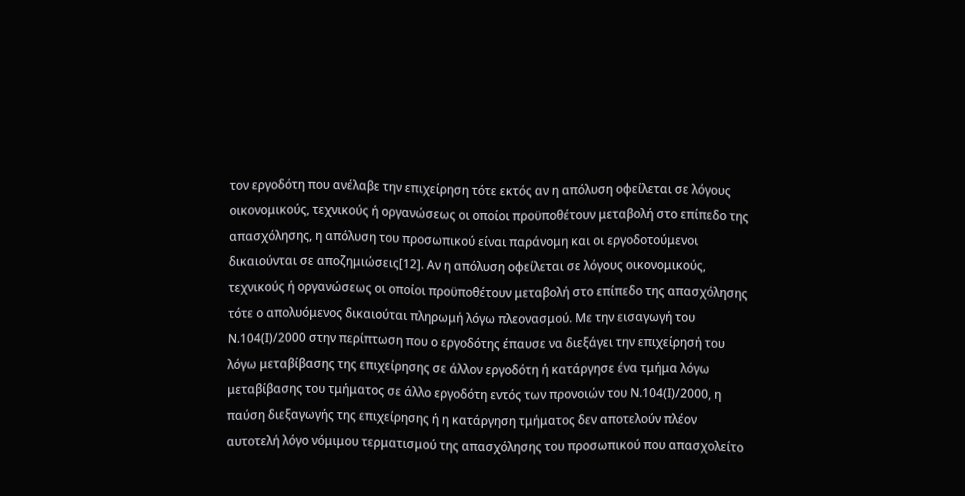τον εργοδότη που ανέλαβε την επιχείρηση τότε εκτός αν η απόλυση οφείλεται σε λόγους οικονομικούς, τεχνικούς ή οργανώσεως οι οποίοι προϋποθέτουν μεταβολή στο επίπεδο της απασχόλησης, η απόλυση του προσωπικού είναι παράνομη και οι εργοδοτούμενοι δικαιούνται σε αποζημιώσεις[12]. Αν η απόλυση οφείλεται σε λόγους οικονομικούς, τεχνικούς ή οργανώσεως οι οποίοι προϋποθέτουν μεταβολή στο επίπεδο της απασχόλησης τότε ο απολυόμενος δικαιούται πληρωμή λόγω πλεονασμού. Με την εισαγωγή του Ν.104(Ι)/2000 στην περίπτωση που ο εργοδότης έπαυσε να διεξάγει την επιχείρησή του λόγω μεταβίβασης της επιχείρησης σε άλλον εργοδότη ή κατάργησε ένα τμήμα λόγω μεταβίβασης του τμήματος σε άλλο εργοδότη εντός των προνοιών του Ν.104(Ι)/2000, η παύση διεξαγωγής της επιχείρησης ή η κατάργηση τμήματος δεν αποτελούν πλέον αυτοτελή λόγο νόμιμου τερματισμού της απασχόλησης του προσωπικού που απασχολείτο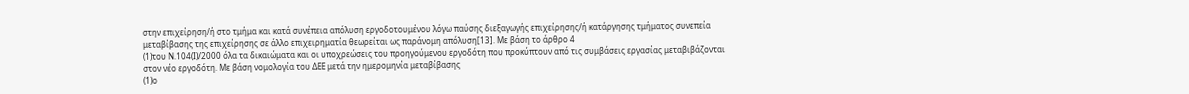στην επιχείρηση/ή στο τμήμα και κατά συνέπεια απόλυση εργοδοτουμένου λόγω παύσης διεξαγωγής επιχείρησης/ή κατάργησης τμήματος συνεπεία μεταβίβασης της επιχείρησης σε άλλο επιχειρηματία θεωρείται ως παράνομη απόλυση[13]. Με βάση το άρθρο 4
(1)του Ν.104(Ι)/2000 όλα τα δικαιώματα και οι υποχρεώσεις του προηγούμενου εργοδότη που προκύπτουν από τις συμβάσεις εργασίας μεταβιβάζονται στον νέο εργοδότη. Με βάση νομολογία του ΔΕΕ μετά την ημερομηνία μεταβίβασης
(1)ο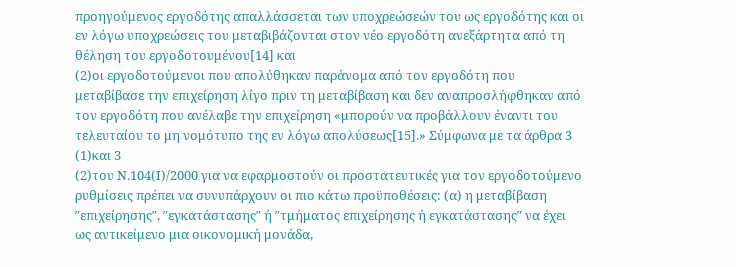προηγούμενος εργοδότης απαλλάσσεται των υποχρεώσεών του ως εργοδότης και οι εν λόγω υποχρεώσεις του μεταβιβάζονται στον νέο εργοδότη ανεξάρτητα από τη θέληση του εργοδοτουμένου[14] και
(2)οι εργοδοτούμενοι που απολύθηκαν παράνομα από τον εργοδότη που μεταβίβασε την επιχείρηση λίγο πριν τη μεταβίβαση και δεν αναπροσλήφθηκαν από τον εργοδότη που ανέλαβε την επιχείρηση «μπορούν να προβάλλουν έναντι του τελευταίου το μη νομότυπο της εν λόγω απολύσεως[15].» Σύμφωνα με τα άρθρα 3
(1)και 3
(2)του Ν.104(Ι)/2000 για να εφαρμοστούν οι προστατευτικές για τον εργοδοτούμενο ρυθμίσεις πρέπει να συνυπάρχουν οι πιο κάτω προϋποθέσεις: (α) η μεταβίβαση ″επιχείρησης″, ″εγκατάστασης″ ή ″τμήματος επιχείρησης ή εγκατάστασης″ να έχει ως αντικείμενο μια οικονομική μονάδα,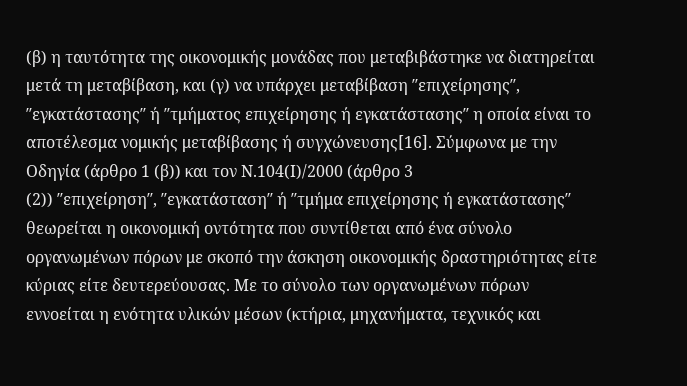(β) η ταυτότητα της οικονομικής μονάδας που μεταβιβάστηκε να διατηρείται μετά τη μεταβίβαση, και (γ) να υπάρχει μεταβίβαση ″επιχείρησης″, ″εγκατάστασης″ ή ″τμήματος επιχείρησης ή εγκατάστασης″ η οποία είναι το αποτέλεσμα νομικής μεταβίβασης ή συγχώνευσης[16]. Σύμφωνα με την Οδηγία (άρθρο 1 (β)) και τον Ν.104(Ι)/2000 (άρθρο 3
(2)) ″επιχείρηση″, ″εγκατάσταση″ ή ″τμήμα επιχείρησης ή εγκατάστασης″ θεωρείται η οικονομική οντότητα που συντίθεται από ένα σύνολο οργανωμένων πόρων με σκοπό την άσκηση οικονομικής δραστηριότητας είτε κύριας είτε δευτερεύουσας. Με το σύνολο των οργανωμένων πόρων εννοείται η ενότητα υλικών μέσων (κτήρια, μηχανήματα, τεχνικός και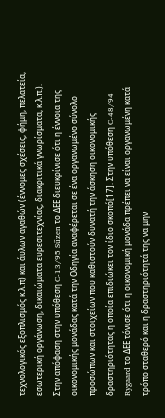τεχνολογικός εξοπλισμός κ.λ.π) και άυλων αγαθών (έννομες σχέσεις, φήμη, πελατεία, εσωτερική οργάνωση, δικαιώματα ευρεσιτεχνίας, διακριτικά γνωρίσματα, κ.λ.π.). Στην απόφαση στην υπόθεση C-13/95 Sűzen το ΔΕE διευκρίνισε ότι η έννοια της οικονομικής μονάδας κατά την Οδηγία αναφέρεται σε ένα οργανωμένο σύνολο προσώπων και στοιχείων που καθιστούν δυνατή την άσκηση οικονομικής δραστηριότητας η οποία επιδιώκει τον ίδιο σκοπό[17]. Στην υπόθεση C-48/94 Rygaard το ΔΕΕ τόνισε ότι η οικονομική μονάδα πρέπει να είναι οργανωμένη κατά τρόπο σταθερό και η δραστηριότητά της να μην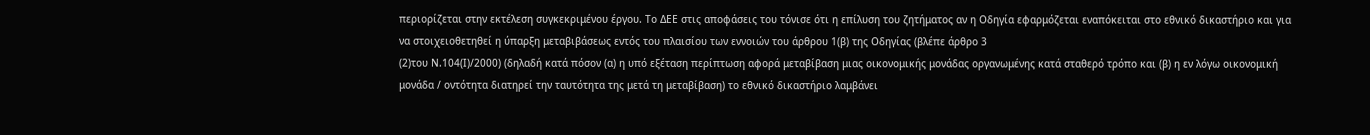περιορίζεται στην εκτέλεση συγκεκριμένου έργου. Το ΔΕΕ στις αποφάσεις του τόνισε ότι η επίλυση του ζητήματος αν η Οδηγία εφαρμόζεται εναπόκειται στο εθνικό δικαστήριο και για να στοιχειοθετηθεί η ύπαρξη μεταβιβάσεως εντός του πλαισίου των εννοιών του άρθρου 1(β) της Οδηγίας (βλέπε άρθρο 3
(2)του Ν.104(Ι)/2000) (δηλαδή κατά πόσον (α) η υπό εξέταση περίπτωση αφορά μεταβίβαση μιας οικονομικής μονάδας οργανωμένης κατά σταθερό τρόπο και (β) η εν λόγω οικονομική μονάδα / οντότητα διατηρεί την ταυτότητα της μετά τη μεταβίβαση) το εθνικό δικαστήριο λαμβάνει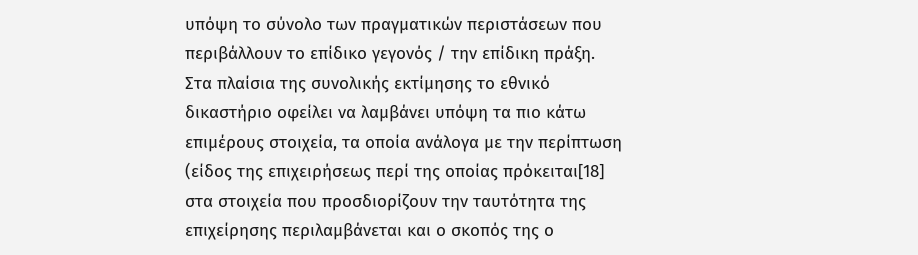υπόψη το σύνολο των πραγματικών περιστάσεων που περιβάλλουν το επίδικο γεγονός / την επίδικη πράξη. Στα πλαίσια της συνολικής εκτίμησης το εθνικό δικαστήριο οφείλει να λαμβάνει υπόψη τα πιο κάτω επιμέρους στοιχεία, τα οποία ανάλογα με την περίπτωση (είδος της επιχειρήσεως περί της οποίας πρόκειται[18] στα στοιχεία που προσδιορίζουν την ταυτότητα της επιχείρησης περιλαμβάνεται και ο σκοπός της ο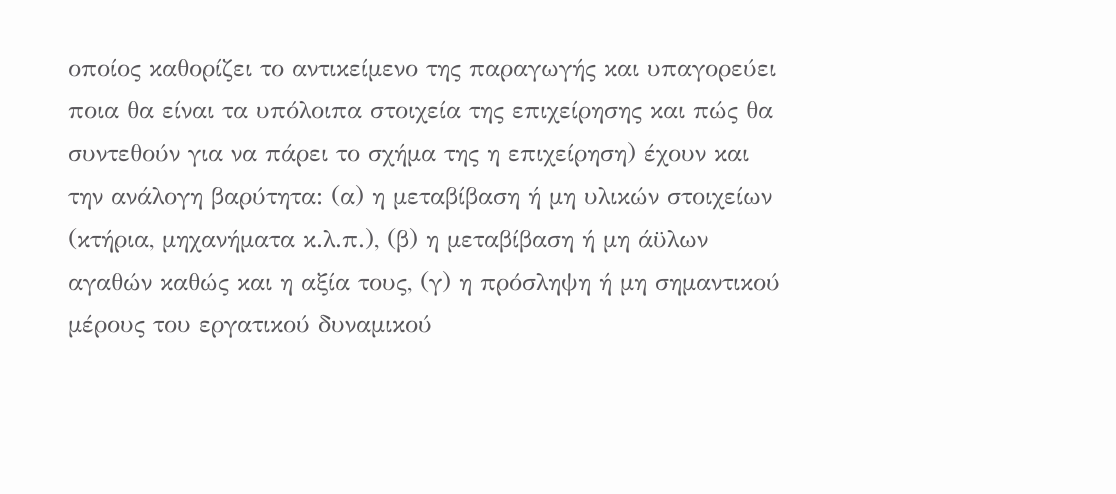οποίος καθορίζει το αντικείμενο της παραγωγής και υπαγορεύει ποια θα είναι τα υπόλοιπα στοιχεία της επιχείρησης και πώς θα συντεθούν για να πάρει το σχήμα της η επιχείρηση) έχουν και την ανάλογη βαρύτητα: (α) η μεταβίβαση ή μη υλικών στοιχείων (κτήρια, μηχανήματα κ.λ.π.), (β) η μεταβίβαση ή μη άϋλων αγαθών καθώς και η αξία τους, (γ) η πρόσληψη ή μη σημαντικού μέρους του εργατικού δυναμικού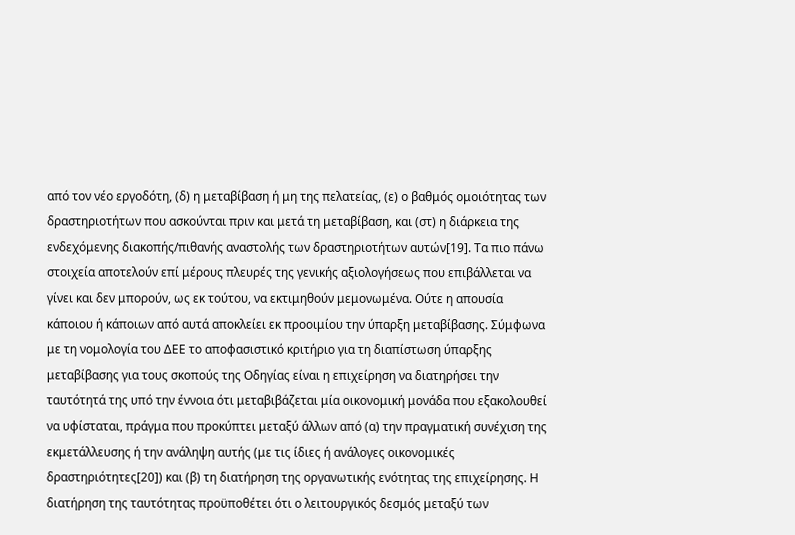από τον νέο εργοδότη, (δ) η μεταβίβαση ή μη της πελατείας, (ε) ο βαθμός ομοιότητας των δραστηριοτήτων που ασκούνται πριν και μετά τη μεταβίβαση, και (στ) η διάρκεια της ενδεχόμενης διακοπής/πιθανής αναστολής των δραστηριοτήτων αυτών[19]. Τα πιο πάνω στοιχεία αποτελούν επί μέρους πλευρές της γενικής αξιολογήσεως που επιβάλλεται να γίνει και δεν μπορούν, ως εκ τούτου, να εκτιμηθούν μεμονωμένα. Ούτε η απουσία κάποιου ή κάποιων από αυτά αποκλείει εκ προοιμίου την ύπαρξη μεταβίβασης. Σύμφωνα με τη νομολογία του ΔΕΕ το αποφασιστικό κριτήριο για τη διαπίστωση ύπαρξης μεταβίβασης για τους σκοπούς της Oδηγίας είναι η επιχείρηση να διατηρήσει την ταυτότητά της υπό την έννοια ότι μεταβιβάζεται μία οικονομική μονάδα που εξακολουθεί να υφίσταται, πράγμα που προκύπτει μεταξύ άλλων από (α) την πραγματική συνέχιση της εκμετάλλευσης ή την ανάληψη αυτής (με τις ίδιες ή ανάλογες οικονομικές δραστηριότητες[20]) και (β) τη διατήρηση της οργανωτικής ενότητας της επιχείρησης. Η διατήρηση της ταυτότητας προϋποθέτει ότι ο λειτουργικός δεσμός μεταξύ των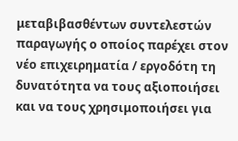μεταβιβασθέντων συντελεστών παραγωγής ο οποίος παρέχει στον νέο επιχειρηματία / εργοδότη τη δυνατότητα να τους αξιοποιήσει και να τους χρησιμοποιήσει για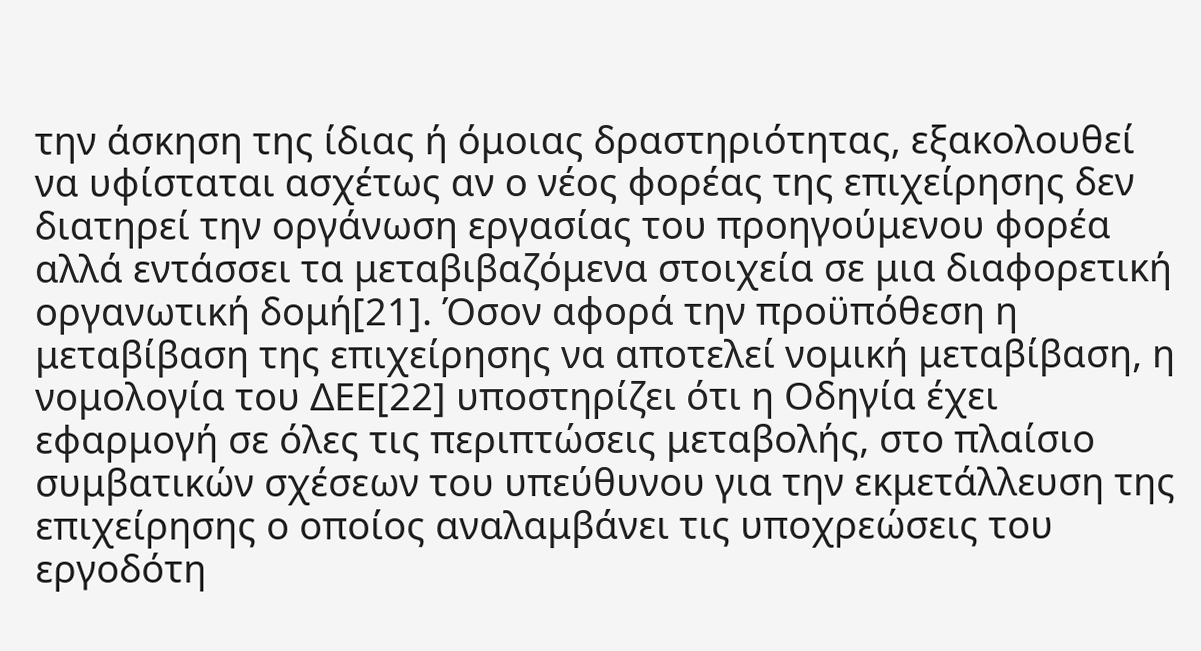την άσκηση της ίδιας ή όμοιας δραστηριότητας, εξακολουθεί να υφίσταται ασχέτως αν ο νέος φορέας της επιχείρησης δεν διατηρεί την οργάνωση εργασίας του προηγούμενου φορέα αλλά εντάσσει τα μεταβιβαζόμενα στοιχεία σε μια διαφορετική οργανωτική δομή[21]. Όσον αφορά την προϋπόθεση η μεταβίβαση της επιχείρησης να αποτελεί νομική μεταβίβαση, η νομολογία του ΔΕE[22] υποστηρίζει ότι η Οδηγία έχει εφαρμογή σε όλες τις περιπτώσεις μεταβολής, στο πλαίσιο συμβατικών σχέσεων του υπεύθυνου για την εκμετάλλευση της επιχείρησης ο οποίος αναλαμβάνει τις υποχρεώσεις του εργοδότη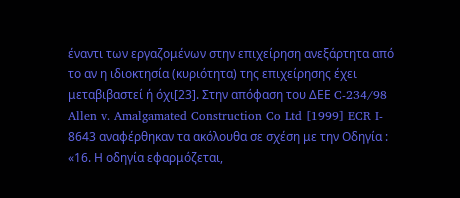έναντι των εργαζομένων στην επιχείρηση ανεξάρτητα από το αν η ιδιοκτησία (κυριότητα) της επιχείρησης έχει μεταβιβαστεί ή όχι[23]. Στην απόφαση του ΔΕΕ C-234/98 Allen v. Amalgamated Construction Co Ltd [1999] ECR I- 8643 αναφέρθηκαν τα ακόλουθα σε σχέση με την Οδηγία : «16. Η οδηγία εφαρμόζεται,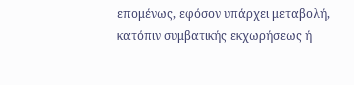επομένως, εφόσον υπάρχει μεταβολή, κατόπιν συμβατικής εκχωρήσεως ή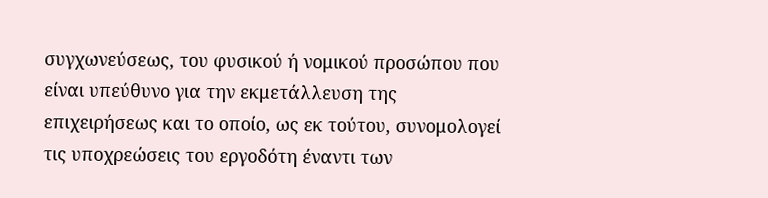συγχωνεύσεως, του φυσικού ή νομικού προσώπου που είναι υπεύθυνο για την εκμετάλλευση της επιχειρήσεως και το οποίο, ως εκ τούτου, συνομολογεί τις υποχρεώσεις του εργοδότη έναντι των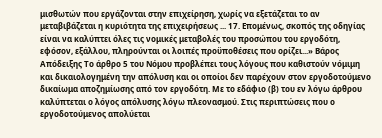μισθωτών που εργάζονται στην επιχείρηση, χωρίς να εξετάζεται το αν μεταβιβάζεται η κυριότητα της επιχειρήσεως ... 17. Επομένως, σκοπός της οδηγίας είναι να καλύπτει όλες τις νομικές μεταβολές του προσώπου του εργοδότη, εφόσον, εξάλλου, πληρούνται οι λοιπές προϋποθέσεις που ορίζει...» Βάρος Απόδειξης Το άρθρο 5 του Νόμου προβλέπει τους λόγους που καθιστούν νόμιμη και δικαιολογημένη την απόλυση και οι οποίοι δεν παρέχουν στον εργοδοτούμενο δικαίωμα αποζημίωσης από τον εργοδότη. Με το εδάφιο (β) του εν λόγω άρθρου καλύπτεται ο λόγος απόλυσης λόγω πλεονασμού. Στις περιπτώσεις που ο εργοδοτούμενος απολύεται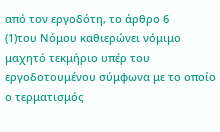από τον εργοδότη, το άρθρο 6
(1)του Νόμου καθιερώνει νόμιμο μαχητό τεκμήριο υπέρ του εργοδοτουμένου σύμφωνα με το οποίο ο τερματισμός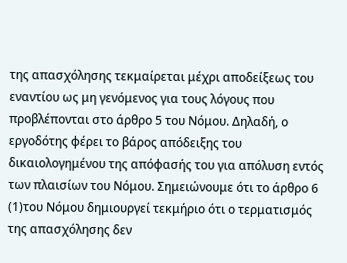της απασχόλησης τεκμαίρεται μέχρι αποδείξεως του εναντίου ως μη γενόμενος για τους λόγους που προβλέπονται στο άρθρο 5 του Νόμου. Δηλαδή, ο εργοδότης φέρει το βάρος απόδειξης του δικαιολογημένου της απόφασής του για απόλυση εντός των πλαισίων του Νόμου. Σημειώνουμε ότι το άρθρο 6
(1)του Νόμου δημιουργεί τεκμήριο ότι ο τερματισμός της απασχόλησης δεν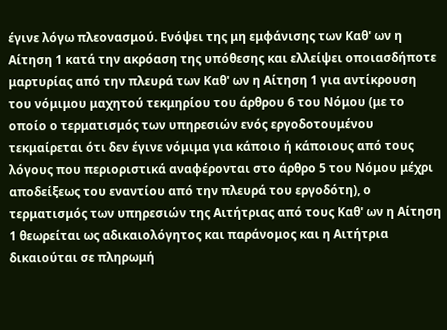έγινε λόγω πλεονασμού. Ενόψει της μη εμφάνισης των Καθ' ων η Αίτηση 1 κατά την ακρόαση της υπόθεσης και ελλείψει οποιασδήποτε μαρτυρίας από την πλευρά των Καθ' ων η Αίτηση 1 για αντίκρουση του νόμιμου μαχητού τεκμηρίου του άρθρου 6 του Νόμου (με το οποίο ο τερματισμός των υπηρεσιών ενός εργοδοτουμένου τεκμαίρεται ότι δεν έγινε νόμιμα για κάποιο ή κάποιους από τους λόγους που περιοριστικά αναφέρονται στο άρθρο 5 του Νόμου μέχρι αποδείξεως του εναντίου από την πλευρά του εργοδότη), ο τερματισμός των υπηρεσιών της Αιτήτριας από τους Καθ' ων η Αίτηση 1 θεωρείται ως αδικαιολόγητος και παράνομος και η Αιτήτρια δικαιούται σε πληρωμή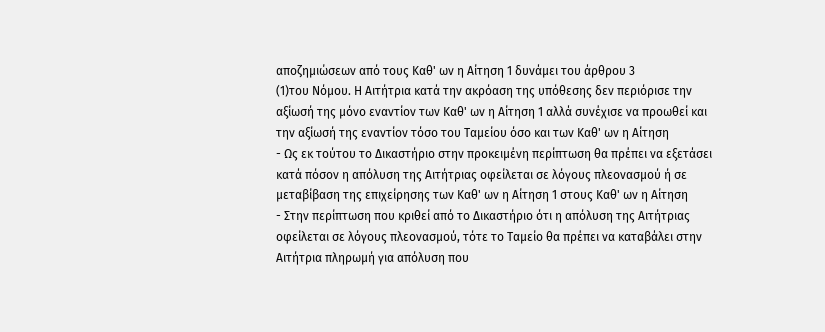αποζημιώσεων από τους Καθ' ων η Αίτηση 1 δυνάμει του άρθρου 3
(1)του Νόμου. Η Αιτήτρια κατά την ακρόαση της υπόθεσης δεν περιόρισε την αξίωσή της μόνο εναντίον των Καθ' ων η Αίτηση 1 αλλά συνέχισε να προωθεί και την αξίωσή της εναντίον τόσο του Ταμείου όσο και των Καθ' ων η Αίτηση
- Ως εκ τούτου το Δικαστήριο στην προκειμένη περίπτωση θα πρέπει να εξετάσει κατά πόσον η απόλυση της Αιτήτριας οφείλεται σε λόγους πλεονασμού ή σε μεταβίβαση της επιχείρησης των Καθ' ων η Αίτηση 1 στους Καθ' ων η Αίτηση
- Στην περίπτωση που κριθεί από το Δικαστήριο ότι η απόλυση της Αιτήτριας οφείλεται σε λόγους πλεονασμού, τότε το Ταμείο θα πρέπει να καταβάλει στην Αιτήτρια πληρωμή για απόλυση που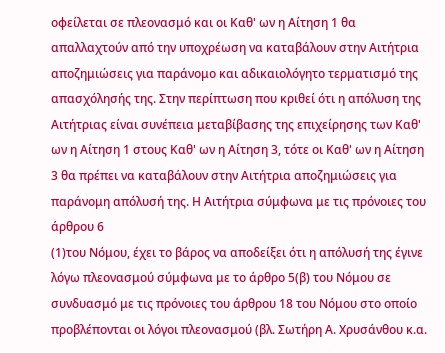οφείλεται σε πλεονασμό και οι Καθ' ων η Αίτηση 1 θα απαλλαχτούν από την υποχρέωση να καταβάλουν στην Αιτήτρια αποζημιώσεις για παράνομο και αδικαιολόγητο τερματισμό της απασχόλησής της. Στην περίπτωση που κριθεί ότι η απόλυση της Αιτήτριας είναι συνέπεια μεταβίβασης της επιχείρησης των Καθ' ων η Αίτηση 1 στους Καθ' ων η Αίτηση 3, τότε οι Καθ' ων η Αίτηση 3 θα πρέπει να καταβάλουν στην Αιτήτρια αποζημιώσεις για παράνομη απόλυσή της. Η Αιτήτρια σύμφωνα με τις πρόνοιες του άρθρου 6
(1)του Νόμου, έχει το βάρος να αποδείξει ότι η απόλυσή της έγινε λόγω πλεονασμού σύμφωνα με το άρθρο 5(β) του Νόμου σε συνδυασμό με τις πρόνοιες του άρθρου 18 του Νόμου στο οποίο προβλέπονται οι λόγοι πλεονασμού (βλ. Σωτήρη Α. Χρυσάνθου κ.α.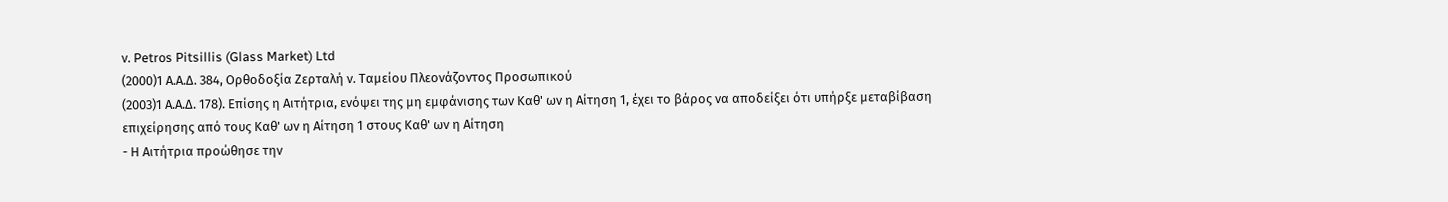ν. Petros Pitsillis (Glass Market) Ltd
(2000)1 Α.Α.Δ. 384, Ορθοδοξία Ζερταλή ν. Ταμείου Πλεονάζοντος Προσωπικού
(2003)1 Α.Α.Δ. 178). Επίσης η Αιτήτρια, ενόψει της μη εμφάνισης των Καθ' ων η Αίτηση 1, έχει το βάρος να αποδείξει ότι υπήρξε μεταβίβαση επιχείρησης από τους Καθ' ων η Αίτηση 1 στους Καθ' ων η Αίτηση
- Η Αιτήτρια προώθησε την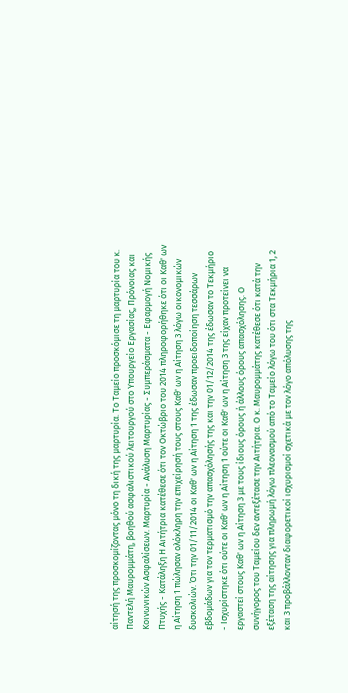αίτησή της προσκομίζοντας μόνο τη δική της μαρτυρία. Το Ταμείο προσκόμισε τη μαρτυρία του κ. Παντελή Μαυρομμάτη, βοηθού ασφαλιστικού λειτουργού στο Υπουργείο Εργασίας, Πρόνοιας και Κοινωνικών Ασφαλίσεων. Μαρτυρία - Ανάλυση Μαρτυρίας - Συμπεράσματα - Εφαρμογή Νομικής Πτυχής - Κατάληξη Η Αιτήτρια κατέθεσε ότι τον Οκτώβριο του 2014 πληροφορήθηκε ότι οι Καθ' ων η Αίτηση 1 πώλησαν ολόκληρη την επιχείρησή τους στους Καθ' ων η Αίτηση 3 λόγω οικονομικών δυσκολιών. Ότι την 01/11/2014 οι Καθ' ων η Αίτηση 1 της έδωσαν προειδοποίηση τεσσάρων εβδομάδων για τον τερματισμό την απασχόλησής της και την 01/12/2014 της έδωσαν το Τεκμήριο
- Ισχυρίστηκε ότι ούτε οι Καθ' ων η Αίτηση 1 ούτε οι Καθ' ων η Αίτηση 3 της είχαν προτείνει να εργαστεί στους Καθ' ων η Αίτηση 3 με τους ίδιους όρους ή άλλους όρους απασχόλησης. Ο συνήγορος του Ταμείου δεν αντεξέτασε την Αιτήτρια. Ο κ. Μαυρομμάτης κατέθεσε ότι κατά την εξέταση της αίτησης για πληρωμή λόγω πλεονασμού από το Ταμείο λόγω του ότι στα Τεκμήρια 1, 2 και 3 προβάλλονταν διαφορετικοί ισχυρισμοί σχετικά με τον λόγο απόλυσης της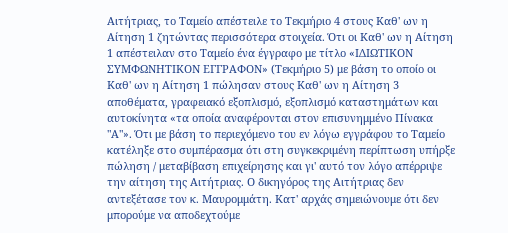Αιτήτριας, το Ταμείο απέστειλε το Τεκμήριο 4 στους Καθ' ων η Αίτηση 1 ζητώντας περισσότερα στοιχεία. Ότι οι Καθ' ων η Αίτηση 1 απέστειλαν στο Ταμείο ένα έγγραφο με τίτλο «ΙΔΙΩΤΙΚΟΝ ΣΥΜΦΩΝΗΤΙΚΟΝ ΕΓΓΡΑΦΟΝ» (Τεκμήριο 5) με βάση το οποίο οι Καθ' ων η Αίτηση 1 πώλησαν στους Καθ' ων η Αίτηση 3 αποθέματα, γραφειακό εξοπλισμό, εξοπλισμό καταστημάτων και αυτοκίνητα «τα οποία αναφέρονται στον επισυνημμένο Πίνακα "Α"». Ότι με βάση το περιεχόμενο του εν λόγω εγγράφου το Ταμείο κατέληξε στο συμπέρασμα ότι στη συγκεκριμένη περίπτωση υπήρξε πώληση / μεταβίβαση επιχείρησης και γι' αυτό τον λόγο απέρριψε την αίτηση της Αιτήτριας. Ο δικηγόρος της Αιτήτριας δεν αντεξέτασε τον κ. Μαυρομμάτη. Κατ' αρχάς σημειώνουμε ότι δεν μπορούμε να αποδεχτούμε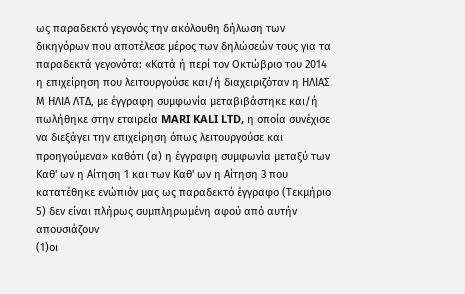ως παραδεκτό γεγονός την ακόλουθη δήλωση των δικηγόρων που αποτέλεσε μέρος των δηλώσεών τους για τα παραδεκτά γεγονότα: «Κατά ή περί τον Οκτώβριο του 2014 η επιχείρηση που λειτουργούσε και/ή διαχειριζόταν η ΗΛΙΑΣ Μ ΗΛΙΑ ΛΤΔ, με έγγραφη συμφωνία μεταβιβάστηκε και/ή πωλήθηκε στην εταιρεία MARI KALI LTD, η οποία συνέχισε να διεξάγει την επιχείρηση όπως λειτουργούσε και προηγούμενα» καθότι (α) η έγγραφη συμφωνία μεταξύ των Καθ' ων η Αίτηση 1 και των Καθ' ων η Αίτηση 3 που κατατέθηκε ενώπιόν μας ως παραδεκτό έγγραφο (Τεκμήριο 5) δεν είναι πλήρως συμπληρωμένη αφού από αυτήν απουσιάζουν
(1)οι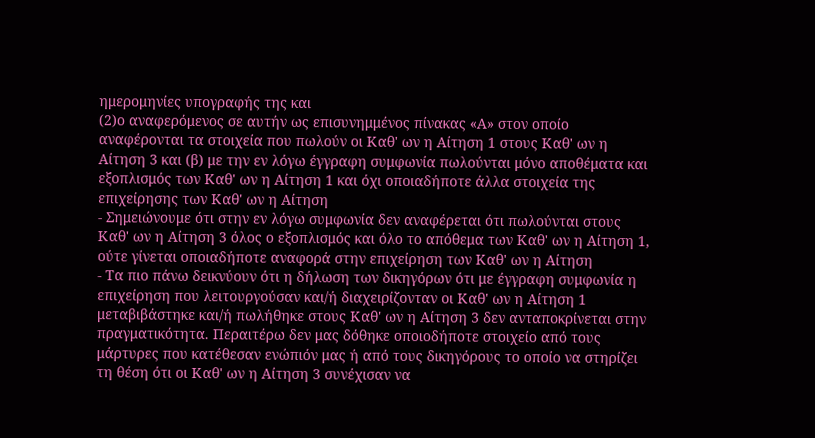ημερομηνίες υπογραφής της και
(2)ο αναφερόμενος σε αυτήν ως επισυνημμένος πίνακας «Α» στον οποίο αναφέρονται τα στοιχεία που πωλούν οι Καθ' ων η Αίτηση 1 στους Καθ' ων η Αίτηση 3 και (β) με την εν λόγω έγγραφη συμφωνία πωλούνται μόνο αποθέματα και εξοπλισμός των Καθ' ων η Αίτηση 1 και όχι οποιαδήποτε άλλα στοιχεία της επιχείρησης των Καθ' ων η Αίτηση
- Σημειώνουμε ότι στην εν λόγω συμφωνία δεν αναφέρεται ότι πωλούνται στους Καθ' ων η Αίτηση 3 όλος ο εξοπλισμός και όλο το απόθεμα των Καθ' ων η Αίτηση 1, ούτε γίνεται οποιαδήποτε αναφορά στην επιχείρηση των Καθ' ων η Αίτηση
- Τα πιο πάνω δεικνύουν ότι η δήλωση των δικηγόρων ότι με έγγραφη συμφωνία η επιχείρηση που λειτουργούσαν και/ή διαχειρίζονταν οι Καθ' ων η Αίτηση 1 μεταβιβάστηκε και/ή πωλήθηκε στους Καθ' ων η Αίτηση 3 δεν ανταποκρίνεται στην πραγματικότητα. Περαιτέρω δεν μας δόθηκε οποιοδήποτε στοιχείο από τους μάρτυρες που κατέθεσαν ενώπιόν μας ή από τους δικηγόρους το οποίο να στηρίζει τη θέση ότι οι Καθ' ων η Αίτηση 3 συνέχισαν να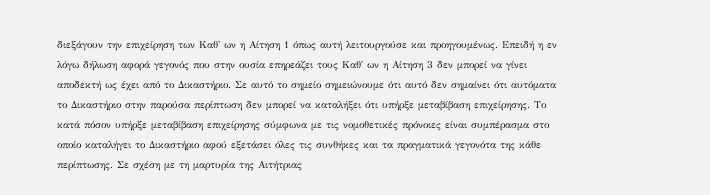διεξάγουν την επιχείρηση των Καθ' ων η Αίτηση 1 όπως αυτή λειτουργούσε και προηγουμένως. Επειδή η εν λόγω δήλωση αφορά γεγονός που στην ουσία επηρεάζει τους Καθ' ων η Αίτηση 3 δεν μπορεί να γίνει αποδεκτή ως έχει από το Δικαστήριο. Σε αυτό το σημείο σημειώνουμε ότι αυτό δεν σημαίνει ότι αυτόματα το Δικαστήριο στην παρούσα περίπτωση δεν μπορεί να καταλήξει ότι υπήρξε μεταβίβαση επιχείρησης. Το κατά πόσον υπήρξε μεταβίβαση επιχείρησης σύμφωνα με τις νομοθετικές πρόνοιες είναι συμπέρασμα στο οποίο καταλήγει το Δικαστήριο αφού εξετάσει όλες τις συνθήκες και τα πραγματικά γεγονότα της κάθε περίπτωσης. Σε σχέση με τη μαρτυρία της Αιτήτριας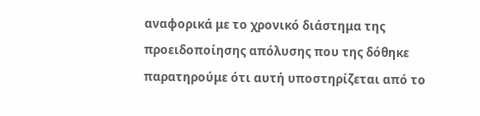αναφορικά με το χρονικό διάστημα της προειδοποίησης απόλυσης που της δόθηκε παρατηρούμε ότι αυτή υποστηρίζεται από το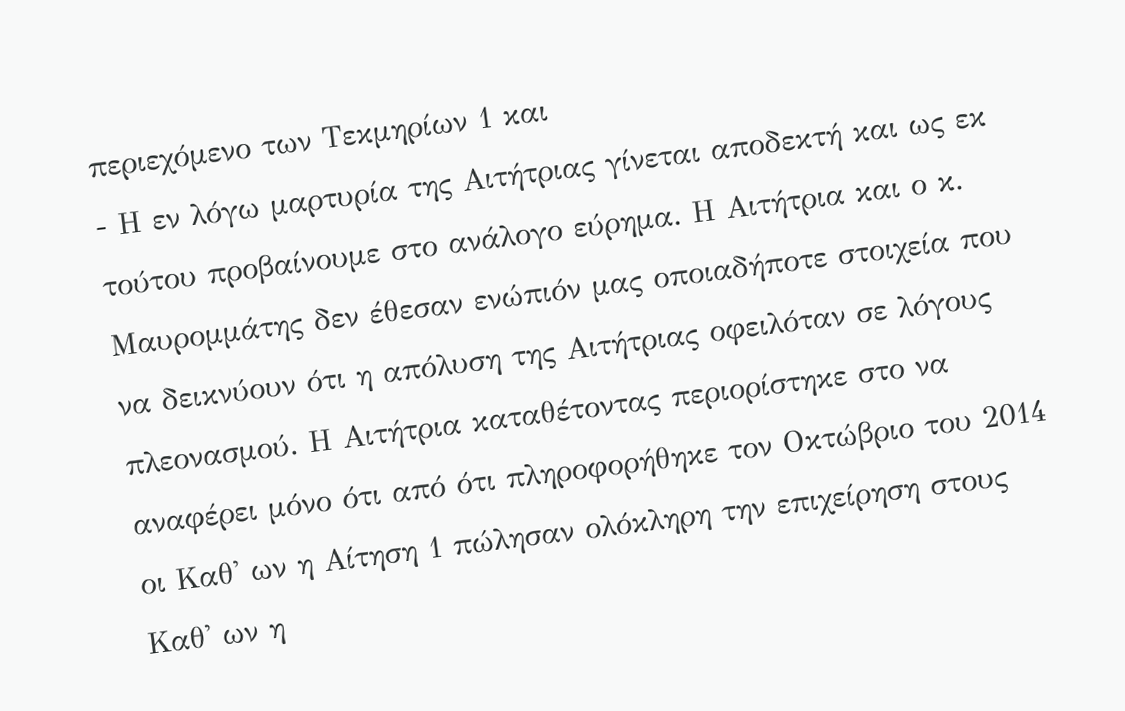περιεχόμενο των Τεκμηρίων 1 και
- Η εν λόγω μαρτυρία της Αιτήτριας γίνεται αποδεκτή και ως εκ τούτου προβαίνουμε στο ανάλογο εύρημα. Η Αιτήτρια και ο κ. Μαυρομμάτης δεν έθεσαν ενώπιόν μας οποιαδήποτε στοιχεία που να δεικνύουν ότι η απόλυση της Αιτήτριας οφειλόταν σε λόγους πλεονασμού. Η Αιτήτρια καταθέτοντας περιορίστηκε στο να αναφέρει μόνο ότι από ότι πληροφορήθηκε τον Οκτώβριο του 2014 οι Καθ' ων η Αίτηση 1 πώλησαν ολόκληρη την επιχείρηση στους Καθ' ων η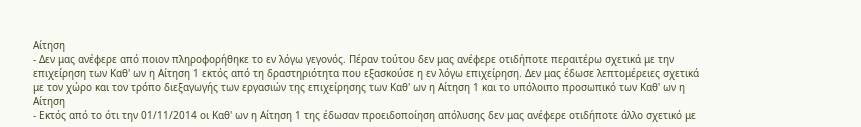Αίτηση
- Δεν μας ανέφερε από ποιον πληροφορήθηκε το εν λόγω γεγονός. Πέραν τούτου δεν μας ανέφερε οτιδήποτε περαιτέρω σχετικά με την επιχείρηση των Καθ' ων η Αίτηση 1 εκτός από τη δραστηριότητα που εξασκούσε η εν λόγω επιχείρηση. Δεν μας έδωσε λεπτομέρειες σχετικά με τον χώρο και τον τρόπο διεξαγωγής των εργασιών της επιχείρησης των Καθ' ων η Αίτηση 1 και το υπόλοιπο προσωπικό των Καθ' ων η Αίτηση
- Εκτός από το ότι την 01/11/2014 οι Καθ' ων η Αίτηση 1 της έδωσαν προειδοποίηση απόλυσης δεν μας ανέφερε οτιδήποτε άλλο σχετικό με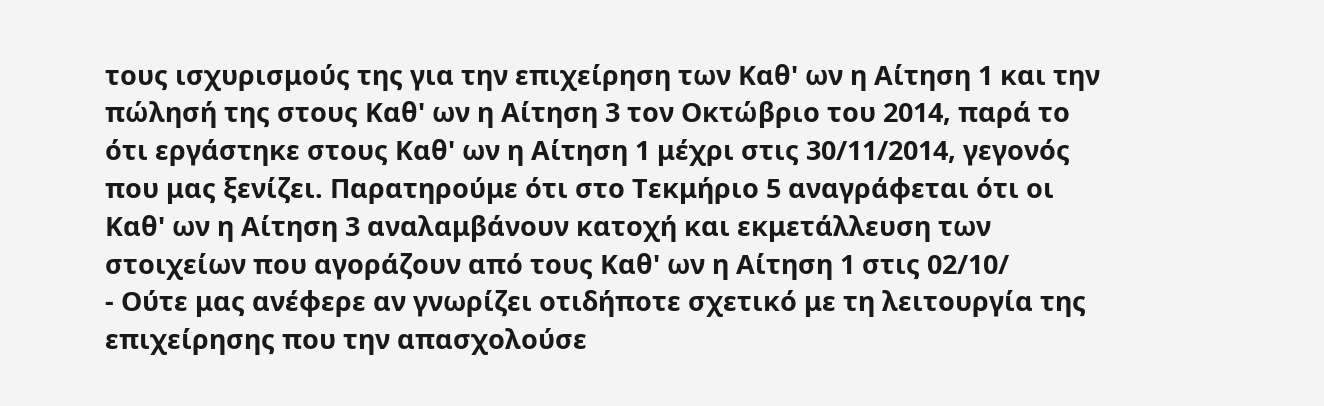τους ισχυρισμούς της για την επιχείρηση των Καθ' ων η Αίτηση 1 και την πώλησή της στους Καθ' ων η Αίτηση 3 τον Οκτώβριο του 2014, παρά το ότι εργάστηκε στους Καθ' ων η Αίτηση 1 μέχρι στις 30/11/2014, γεγονός που μας ξενίζει. Παρατηρούμε ότι στο Τεκμήριο 5 αναγράφεται ότι οι Καθ' ων η Αίτηση 3 αναλαμβάνουν κατοχή και εκμετάλλευση των στοιχείων που αγοράζουν από τους Καθ' ων η Αίτηση 1 στις 02/10/
- Ούτε μας ανέφερε αν γνωρίζει οτιδήποτε σχετικό με τη λειτουργία της επιχείρησης που την απασχολούσε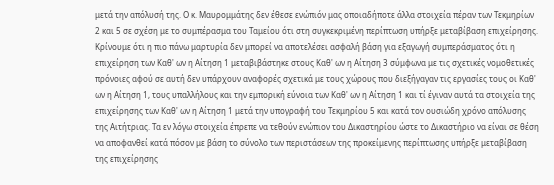μετά την απόλυσή της. Ο κ. Μαυρομμάτης δεν έθεσε ενώπιόν μας οποιαδήποτε άλλα στοιχεία πέραν των Τεκμηρίων 2 και 5 σε σχέση με το συμπέρασμα του Ταμείου ότι στη συγκεκριμένη περίπτωση υπήρξε μεταβίβαση επιχείρησης. Κρίνουμε ότι η πιο πάνω μαρτυρία δεν μπορεί να αποτελέσει ασφαλή βάση για εξαγωγή συμπεράσματος ότι η επιχείρηση των Καθ' ων η Αίτηση 1 μεταβιβάστηκε στους Καθ' ων η Αίτηση 3 σύμφωνα με τις σχετικές νομοθετικές πρόνοιες αφού σε αυτή δεν υπάρχουν αναφορές σχετικά με τους χώρους που διεξήγαγαν τις εργασίες τους οι Καθ' ων η Αίτηση 1, τους υπαλλήλους και την εμπορική εύνοια των Καθ' ων η Αίτηση 1 και τί έγιναν αυτά τα στοιχεία της επιχείρησης των Καθ' ων η Αίτηση 1 μετά την υπογραφή του Τεκμηρίου 5 και κατά τον ουσιώδη χρόνο απόλυσης της Αιτήτριας. Τα εν λόγω στοιχεία έπρεπε να τεθούν ενώπιον του Δικαστηρίου ώστε το Δικαστήριο να είναι σε θέση να αποφανθεί κατά πόσον με βάση το σύνολο των περιστάσεων της προκείμενης περίπτωσης υπήρξε μεταβίβαση της επιχείρησης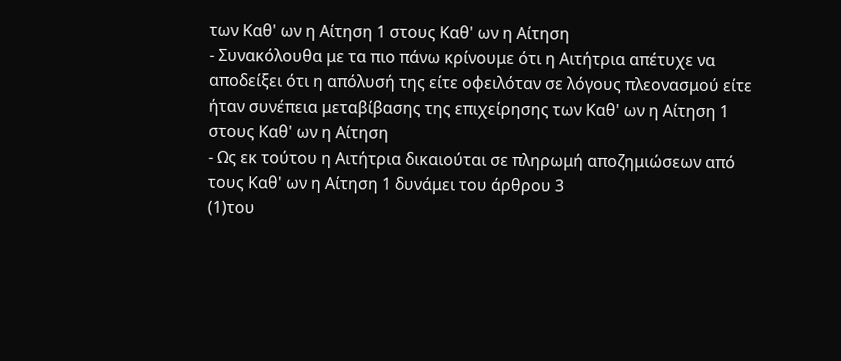των Καθ' ων η Αίτηση 1 στους Καθ' ων η Αίτηση
- Συνακόλουθα με τα πιο πάνω κρίνουμε ότι η Αιτήτρια απέτυχε να αποδείξει ότι η απόλυσή της είτε οφειλόταν σε λόγους πλεονασμού είτε ήταν συνέπεια μεταβίβασης της επιχείρησης των Καθ' ων η Αίτηση 1 στους Καθ' ων η Αίτηση
- Ως εκ τούτου η Αιτήτρια δικαιούται σε πληρωμή αποζημιώσεων από τους Καθ' ων η Αίτηση 1 δυνάμει του άρθρου 3
(1)του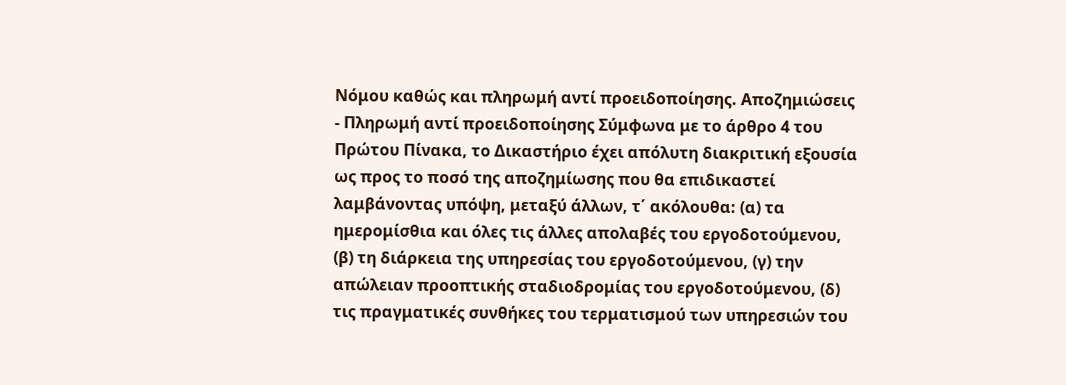Νόμου καθώς και πληρωμή αντί προειδοποίησης. Αποζημιώσεις - Πληρωμή αντί προειδοποίησης Σύμφωνα με το άρθρο 4 του Πρώτου Πίνακα, το Δικαστήριο έχει απόλυτη διακριτική εξουσία ως προς το ποσό της αποζημίωσης που θα επιδικαστεί λαμβάνοντας υπόψη, μεταξύ άλλων, τ΄ ακόλουθα: (α) τα ημερομίσθια και όλες τις άλλες απολαβές του εργοδοτούμενου, (β) τη διάρκεια της υπηρεσίας του εργοδοτούμενου, (γ) την απώλειαν προοπτικής σταδιοδρομίας του εργοδοτούμενου, (δ) τις πραγματικές συνθήκες του τερματισμού των υπηρεσιών του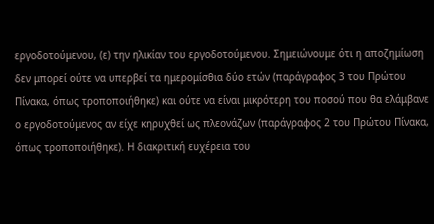εργοδοτούμενου, (ε) την ηλικίαν του εργοδοτούμενου. Σημειώνουμε ότι η αποζημίωση δεν μπορεί ούτε να υπερβεί τα ημερομίσθια δύο ετών (παράγραφος 3 του Πρώτου Πίνακα, όπως τροποποιήθηκε) και ούτε να είναι μικρότερη του ποσού που θα ελάμβανε ο εργοδοτούμενος αν είχε κηρυχθεί ως πλεονάζων (παράγραφος 2 του Πρώτου Πίνακα, όπως τροποποιήθηκε). Η διακριτική ευχέρεια του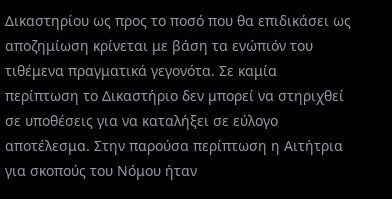Δικαστηρίου ως προς το ποσό που θα επιδικάσει ως αποζημίωση κρίνεται με βάση τα ενώπιόν του τιθέμενα πραγματικά γεγονότα. Σε καμία περίπτωση το Δικαστήριο δεν μπορεί να στηριχθεί σε υποθέσεις για να καταλήξει σε εύλογο αποτέλεσμα. Στην παρούσα περίπτωση η Αιτήτρια για σκοπούς του Νόμου ήταν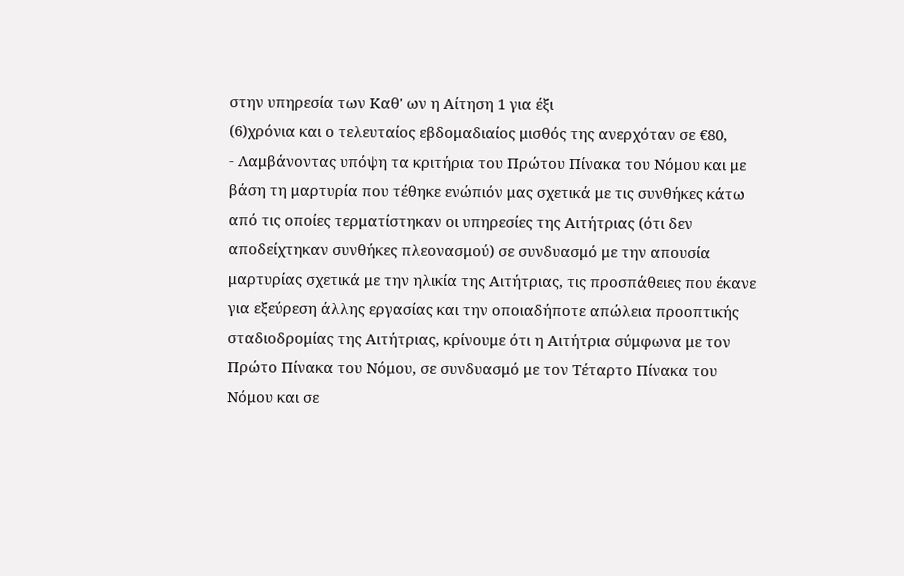στην υπηρεσία των Καθ' ων η Αίτηση 1 για έξι
(6)χρόνια και ο τελευταίος εβδομαδιαίος μισθός της ανερχόταν σε €80,
- Λαμβάνοντας υπόψη τα κριτήρια του Πρώτου Πίνακα του Νόμου και με βάση τη μαρτυρία που τέθηκε ενώπιόν μας σχετικά με τις συνθήκες κάτω από τις οποίες τερματίστηκαν οι υπηρεσίες της Αιτήτριας (ότι δεν αποδείχτηκαν συνθήκες πλεονασμού) σε συνδυασμό με την απουσία μαρτυρίας σχετικά με την ηλικία της Αιτήτριας, τις προσπάθειες που έκανε για εξεύρεση άλλης εργασίας και την οποιαδήποτε απώλεια προοπτικής σταδιοδρομίας της Αιτήτριας, κρίνουμε ότι η Αιτήτρια σύμφωνα με τον Πρώτο Πίνακα του Νόμου, σε συνδυασμό με τον Τέταρτο Πίνακα του Νόμου και σε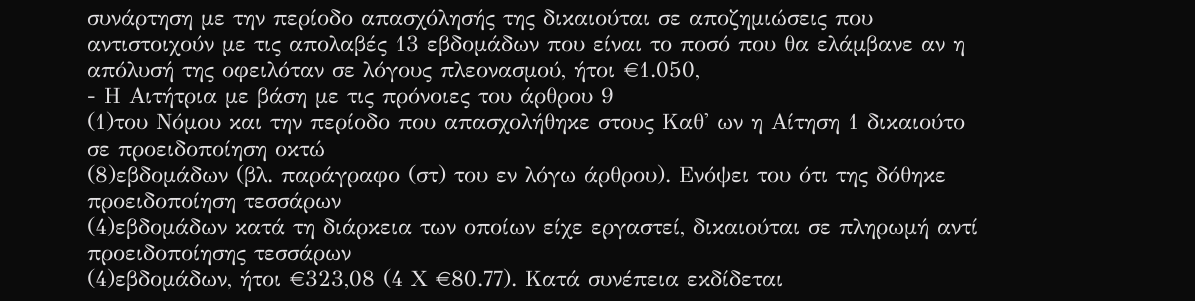συνάρτηση με την περίοδο απασχόλησής της δικαιούται σε αποζημιώσεις που αντιστοιχούν με τις απολαβές 13 εβδομάδων που είναι το ποσό που θα ελάμβανε αν η απόλυσή της οφειλόταν σε λόγους πλεονασμού, ήτοι €1.050,
- Η Αιτήτρια με βάση με τις πρόνοιες του άρθρου 9
(1)του Νόμου και την περίοδο που απασχολήθηκε στους Καθ' ων η Αίτηση 1 δικαιούτο σε προειδοποίηση οκτώ
(8)εβδομάδων (βλ. παράγραφο (στ) του εν λόγω άρθρου). Ενόψει του ότι της δόθηκε προειδοποίηση τεσσάρων
(4)εβδομάδων κατά τη διάρκεια των οποίων είχε εργαστεί, δικαιούται σε πληρωμή αντί προειδοποίησης τεσσάρων
(4)εβδομάδων, ήτοι €323,08 (4 Χ €80.77). Κατά συνέπεια εκδίδεται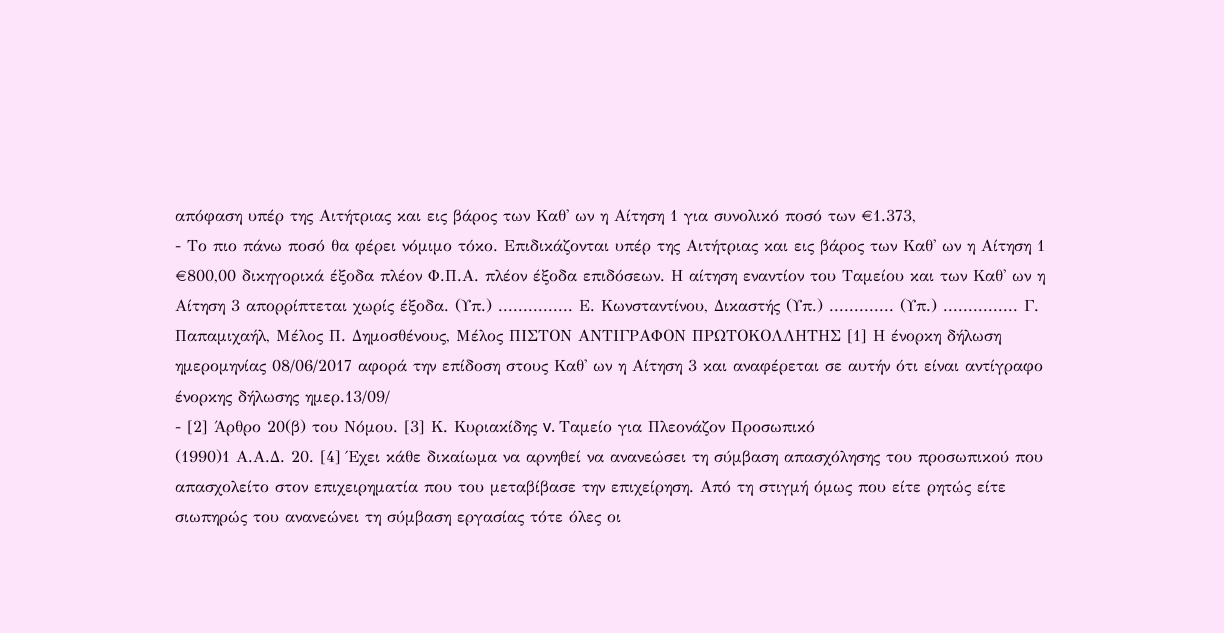απόφαση υπέρ της Αιτήτριας και εις βάρος των Καθ' ων η Αίτηση 1 για συνολικό ποσό των €1.373,
- Το πιο πάνω ποσό θα φέρει νόμιμο τόκο. Επιδικάζονται υπέρ της Αιτήτριας και εις βάρος των Καθ' ων η Αίτηση 1 €800,00 δικηγορικά έξοδα πλέον Φ.Π.Α. πλέον έξοδα επιδόσεων. Η αίτηση εναντίον του Ταμείου και των Καθ' ων η Αίτηση 3 απορρίπτεται χωρίς έξοδα. (Υπ.) ............... Ε. Κωνσταντίνου, Δικαστής (Υπ.) ............. (Υπ.) ............... Γ. Παπαμιχαήλ, Μέλος Π. Δημοσθένους, Μέλος ΠΙΣΤΟΝ ΑΝΤΙΓΡΑΦΟΝ ΠΡΩΤΟΚΟΛΛΗΤΗΣ [1] Η ένορκη δήλωση ημερομηνίας 08/06/2017 αφορά την επίδοση στους Καθ' ων η Αίτηση 3 και αναφέρεται σε αυτήν ότι είναι αντίγραφο ένορκης δήλωσης ημερ.13/09/
- [2] Άρθρο 20(β) του Νόμου. [3] Κ. Κυριακίδης v. Ταμείο για Πλεονάζον Προσωπικό
(1990)1 Α.Α.Δ. 20. [4] Έχει κάθε δικαίωμα να αρνηθεί να ανανεώσει τη σύμβαση απασχόλησης του προσωπικού που απασχολείτο στον επιχειρηματία που του μεταβίβασε την επιχείρηση. Από τη στιγμή όμως που είτε ρητώς είτε σιωπηρώς του ανανεώνει τη σύμβαση εργασίας τότε όλες οι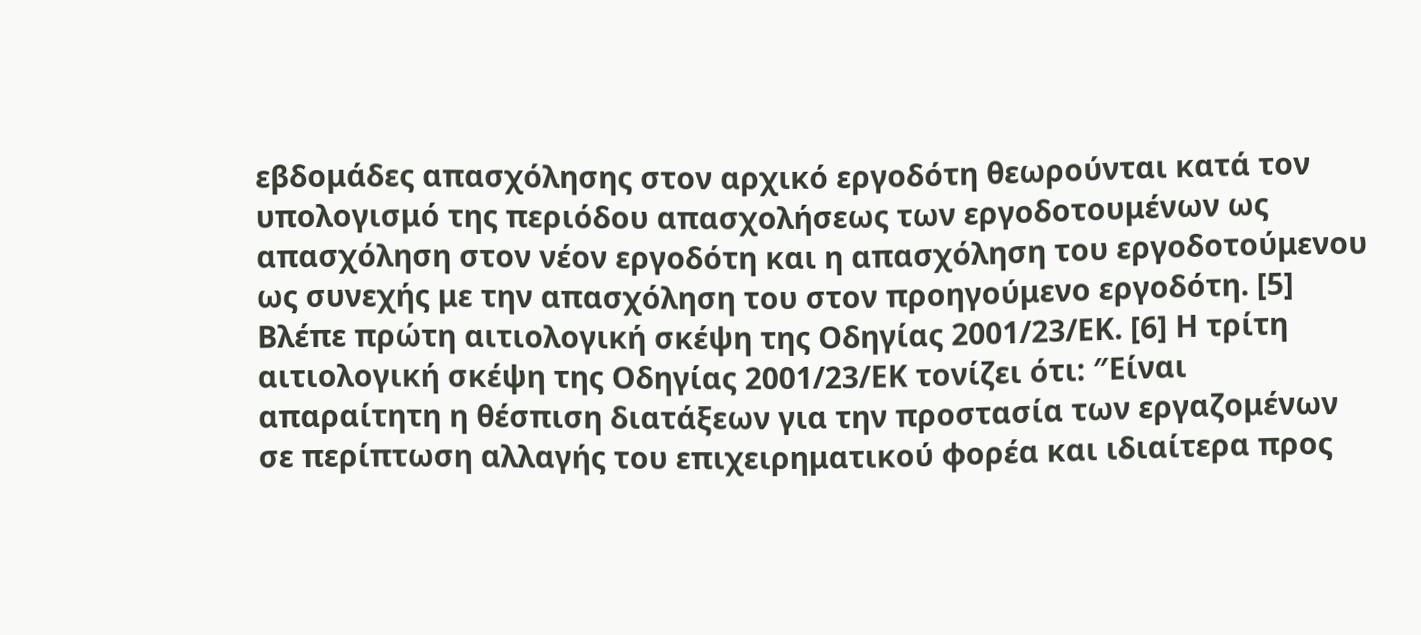εβδομάδες απασχόλησης στον αρχικό εργοδότη θεωρούνται κατά τον υπολογισμό της περιόδου απασχολήσεως των εργοδοτουμένων ως απασχόληση στον νέον εργοδότη και η απασχόληση του εργοδοτούμενου ως συνεχής με την απασχόληση του στον προηγούμενο εργοδότη. [5] Βλέπε πρώτη αιτιολογική σκέψη της Οδηγίας 2001/23/ΕΚ. [6] Η τρίτη αιτιολογική σκέψη της Οδηγίας 2001/23/ΕΚ τονίζει ότι: ″Είναι απαραίτητη η θέσπιση διατάξεων για την προστασία των εργαζομένων σε περίπτωση αλλαγής του επιχειρηματικού φορέα και ιδιαίτερα προς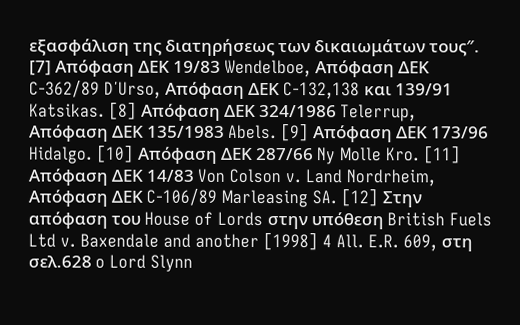εξασφάλιση της διατηρήσεως των δικαιωμάτων τους″. [7] Απόφαση ΔΕΚ 19/83 Wendelboe, Απόφαση ΔΕΚ C-362/89 D΄Urso, Απόφαση ΔΕΚ C-132,138 και 139/91 Katsikas. [8] Απόφαση ΔΕΚ 324/1986 Telerrup, Απόφαση ΔΕΚ 135/1983 Abels. [9] Απόφαση ΔΕΚ 173/96 Hidalgo. [10] Απόφαση ΔΕΚ 287/66 Ny Molle Kro. [11] Απόφαση ΔΕΚ 14/83 Von Colson v. Land Nordrheim, Απόφαση ΔΕΚ C-106/89 Marleasing SA. [12] Στην απόφαση του House of Lords στην υπόθεση British Fuels Ltd v. Baxendale and another [1998] 4 All. E.R. 609, στη σελ.628 o Lord Slynn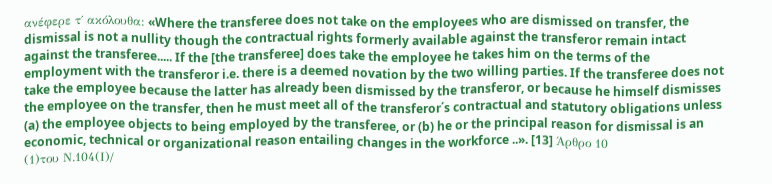ανέφερε τ΄ ακόλουθα: «Where the transferee does not take on the employees who are dismissed on transfer, the dismissal is not a nullity though the contractual rights formerly available against the transferor remain intact against the transferee..... If the [the transferee] does take the employee he takes him on the terms of the employment with the transferor i.e. there is a deemed novation by the two willing parties. If the transferee does not take the employee because the latter has already been dismissed by the transferor, or because he himself dismisses the employee on the transfer, then he must meet all of the transferor΄s contractual and statutory obligations unless (a) the employee objects to being employed by the transferee, or (b) he or the principal reason for dismissal is an economic, technical or organizational reason entailing changes in the workforce ..». [13] Άρθρο 10
(1)του Ν.104(Ι)/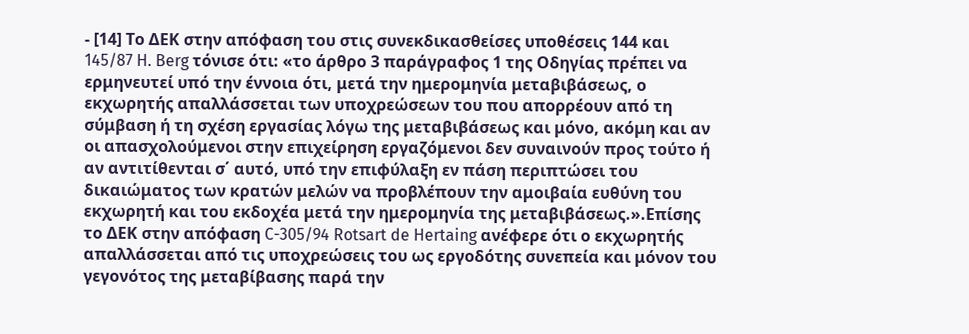- [14] Το ΔΕΚ στην απόφαση του στις συνεκδικασθείσες υποθέσεις 144 και 145/87 H. Berg τόνισε ότι: «το άρθρο 3 παράγραφος 1 της Οδηγίας πρέπει να ερμηνευτεί υπό την έννοια ότι, μετά την ημερομηνία μεταβιβάσεως, ο εκχωρητής απαλλάσσεται των υποχρεώσεων του που απορρέουν από τη σύμβαση ή τη σχέση εργασίας λόγω της μεταβιβάσεως και μόνο, ακόμη και αν οι απασχολούμενοι στην επιχείρηση εργαζόμενοι δεν συναινούν προς τούτο ή αν αντιτίθενται σ΄ αυτό, υπό την επιφύλαξη εν πάση περιπτώσει του δικαιώματος των κρατών μελών να προβλέπουν την αμοιβαία ευθύνη του εκχωρητή και του εκδοχέα μετά την ημερομηνία της μεταβιβάσεως.».Επίσης το ΔΕΚ στην απόφαση C-305/94 Rotsart de Hertaing ανέφερε ότι ο εκχωρητής απαλλάσσεται από τις υποχρεώσεις του ως εργοδότης συνεπεία και μόνον του γεγονότος της μεταβίβασης παρά την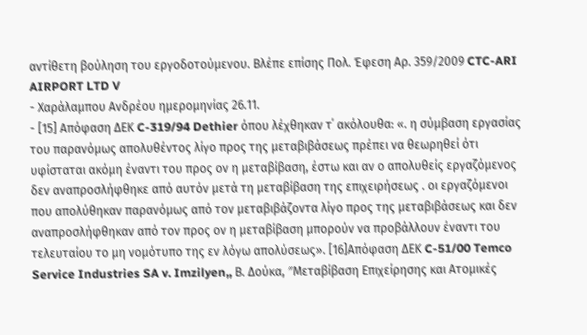αντίθετη βούληση του εργοδοτούμενου. Βλέπε επίσης Πολ. Έφεση Αρ. 359/2009 CTC-ARI AIRPORT LTD V
- Χαράλαμπου Ανδρέου ημερομηνίας 26.11.
- [15] Απόφαση ΔΕΚ C-319/94 Dethier όπου λέχθηκαν τ΄ ακόλουθα: «. η σύμβαση εργασίας του παρανόμως απολυθέντος λίγο προς της μεταβιβάσεως πρέπει να θεωρηθεί ότι υφίσταται ακόμη έναντι του προς ον η μεταβίβαση, έστω και αν ο απολυθείς εργαζόμενος δεν αναπροσλήφθηκε από αυτόν μετά τη μεταβίβαση της επιχειρήσεως . οι εργαζόμενοι που απολύθηκαν παρανόμως από τον μεταβιβάζοντα λίγο προς της μεταβιβάσεως και δεν αναπροσλήφθηκαν από τον προς ον η μεταβίβαση μπορούν να προβάλλουν έναντι του τελευταίου το μη νομότυπο της εν λόγω απολύσεως». [16]Απόφαση ΔΕΚ C-51/00 Temco Service Industries SA v. Imzilyen,, Β. Δούκα, ″Μεταβίβαση Επιχείρησης και Ατομικές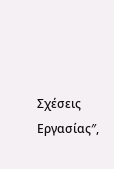Σχέσεις Εργασίας″,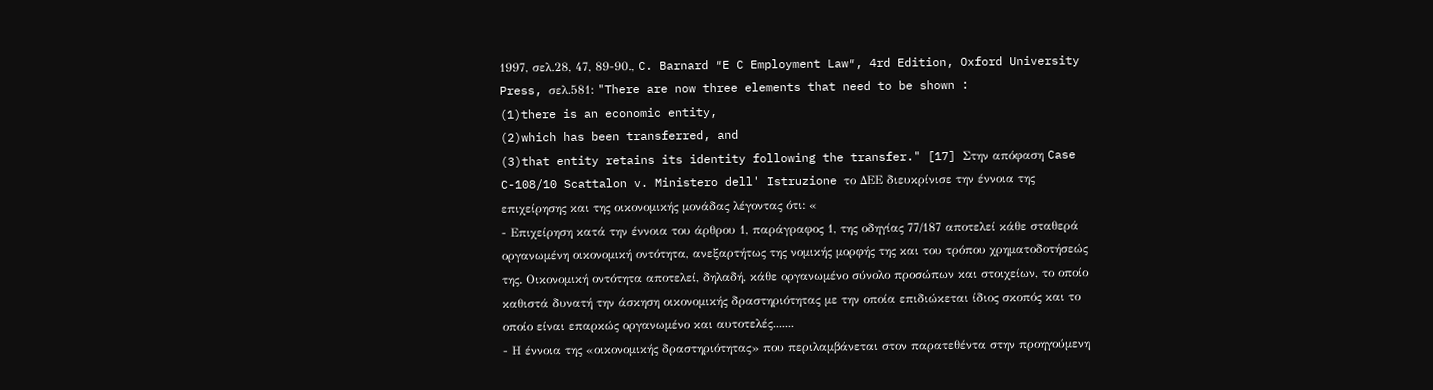1997, σελ.28, 47, 89-90., C. Barnard ″E C Employment Law″, 4rd Edition, Oxford University Press, σελ.581: "There are now three elements that need to be shown :
(1)there is an economic entity,
(2)which has been transferred, and
(3)that entity retains its identity following the transfer." [17] Στην απόφαση Case C-108/10 Scattalon v. Ministero dell' Istruzione το ΔΕΕ διευκρίνισε την έννοια της επιχείρησης και της οικονομικής μονάδας λέγοντας ότι: «
- Επιχείρηση κατά την έννοια του άρθρου 1, παράγραφος 1, της οδηγίας 77/187 αποτελεί κάθε σταθερά οργανωμένη οικονομική οντότητα, ανεξαρτήτως της νομικής μορφής της και του τρόπου χρηματοδοτήσεώς της. Οικονομική οντότητα αποτελεί, δηλαδή, κάθε οργανωμένο σύνολο προσώπων και στοιχείων, το οποίο καθιστά δυνατή την άσκηση οικονομικής δραστηριότητας με την οποία επιδιώκεται ίδιος σκοπός και το οποίο είναι επαρκώς οργανωμένο και αυτοτελές.......
- Η έννοια της «οικονομικής δραστηριότητας» που περιλαμβάνεται στον παρατεθέντα στην προηγούμενη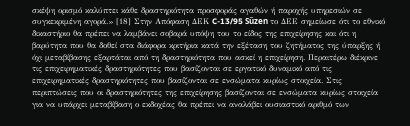σκέψη ορισμό καλύπτει κάθε δραστηριότητα προσφοράς αγαθών ή παροχής υπηρεσιών σε συγκεκριμένη αγορά.» [18] Στην Απόφαση ΔΕΚ C-13/95 Sűzen το ΔΕΕ σημείωσε ότι το εθνικό δικαστήριο θα πρέπει να λαμβάνει σοβαρά υπόψη του το είδος της επιχείρησης και ότι η βαρύτητα που θα δοθεί στα διάφορα κριτήρια κατά την εξέταση του ζητήματος της ύπαρξης ή όχι μεταβίβασης εξαρτάται από τη δραστηριότητα που ασκεί η επιχείρηση. Περαιτέρω διέκρινε τις επιχειρηματικές δραστηριότητες που βασίζονται σε εργατικό δυναμικό από τις επιχειρηματικές δραστηριότητες που βασίζονται σε ενσώματα κυρίως στοιχεία. Στις περιπτώσεις που οι δραστηριότητες της επιχείρησης βασίζονται σε ενσώματα κυρίως στοιχεία για να υπάρχει μεταβίβαση ο εκδοχέας θα πρέπει να αναλάβει ουσιαστικό αριθμό των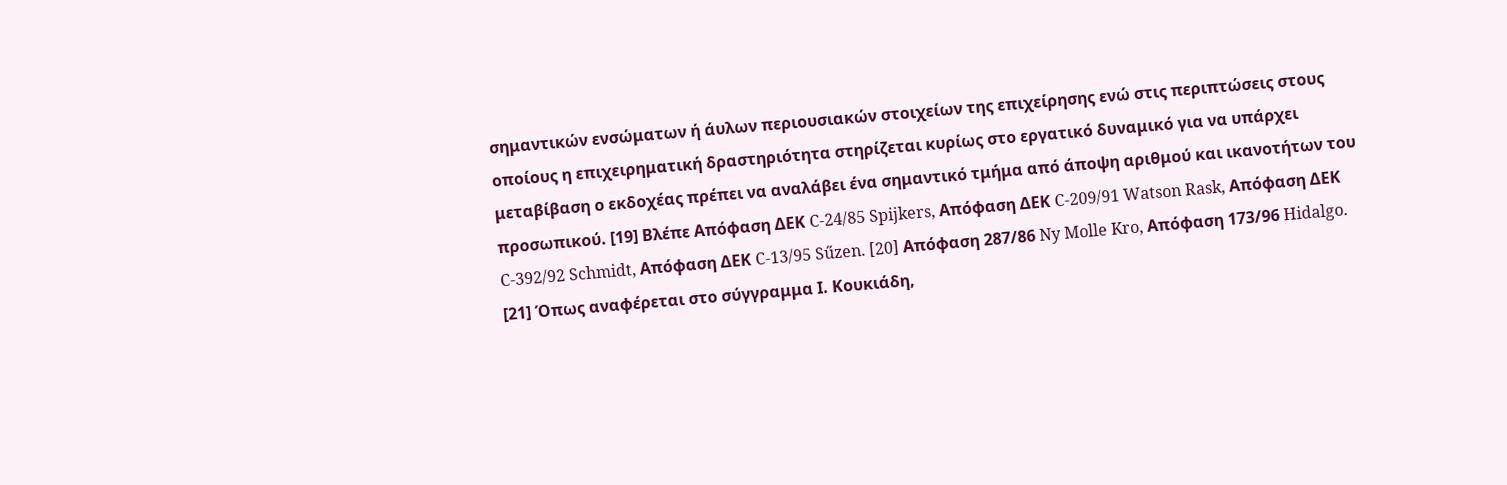σημαντικών ενσώματων ή άυλων περιουσιακών στοιχείων της επιχείρησης ενώ στις περιπτώσεις στους οποίους η επιχειρηματική δραστηριότητα στηρίζεται κυρίως στο εργατικό δυναμικό για να υπάρχει μεταβίβαση ο εκδοχέας πρέπει να αναλάβει ένα σημαντικό τμήμα από άποψη αριθμού και ικανοτήτων του προσωπικού. [19] Βλέπε Απόφαση ΔΕΚ C-24/85 Spijkers, Απόφαση ΔΕΚ C-209/91 Watson Rask, Απόφαση ΔΕΚ C-392/92 Schmidt, Απόφαση ΔΕΚ C-13/95 Sűzen. [20] Απόφαση 287/86 Ny Molle Kro, Απόφαση 173/96 Hidalgo. [21] Όπως αναφέρεται στο σύγγραμμα Ι. Κουκιάδη,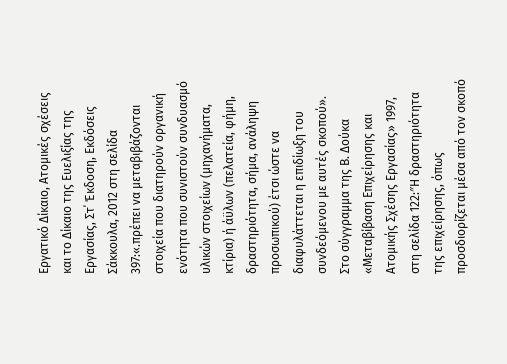Εργατικό Δίκαιο, Ατομικές σχέσεις και το Δίκαιο της Ευελιξίας της Εργασίας, Στ΄ Έκδοση, Εκδόσεις Σάκκουλα, 2012 στη σελίδα 397:«.πρέπει να μεταβιβάζονται στοιχεία που διατηρούν οργανική ενότητα που συνιστούν συνδυασμό υλικών στοιχείων (μηχανήματα, κτίρια) ή άϋλων (πελατεία, φήμη, δραστηριότητα, σήμα, ανάληψη προσωπικού) έτσι ώστε να διαφυλάττεται η επιδίωξη του συνδεόμενου με αυτές σκοπού». Στο σύγγραμμα της Β. Δούκα «Μεταβίβαση Επιχείρησης και Ατομικής Σχέσης Εργασίας» 1997, στη σελίδα 122:″Η δραστηριότητα της επιχείρησης, όπως προσδιορίζεται μέσα από τον σκοπό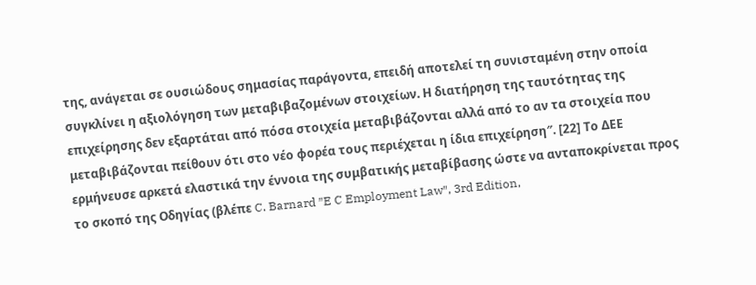της, ανάγεται σε ουσιώδους σημασίας παράγοντα, επειδή αποτελεί τη συνισταμένη στην οποία συγκλίνει η αξιολόγηση των μεταβιβαζομένων στοιχείων. Η διατήρηση της ταυτότητας της επιχείρησης δεν εξαρτάται από πόσα στοιχεία μεταβιβάζονται αλλά από το αν τα στοιχεία που μεταβιβάζονται πείθουν ότι στο νέο φορέα τους περιέχεται η ίδια επιχείρηση″. [22] Το ΔΕE ερμήνευσε αρκετά ελαστικά την έννοια της συμβατικής μεταβίβασης ώστε να ανταποκρίνεται προς το σκοπό της Οδηγίας (βλέπε C. Barnard ″E C Employment Law″, 3rd Edition,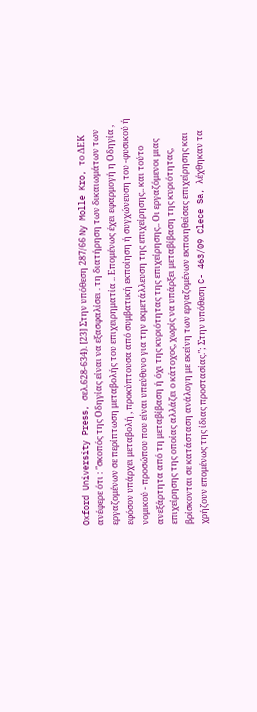Oxford University Press, σελ.628-634). [23] Στην υπόθεση 287/66 Ny Molle Kro, το ΔΕΚ ανέφερε ότι : ″σκοπός της Οδηγίας είναι να εξασφαλίσει . τη διατήρηση των δικαιωμάτων των εργαζομένων σε περίπτωση μεταβολής του επιχειρηματία .. Επομένως έχει εφαρμογή η Οδηγία , εφόσον υπάρχει μεταβολή , προκύπτουσα από συμβατική εκποίηση ή συγχώνευση του -φυσικού ή νομικού - προσώπου που είναι υπεύθυνο για την εκμετάλλευση της επιχείρησης.. και τούτο ανεξάρτητα από τη μεταβίβαση ή όχι της κυριότητας της επιχείρησης.. Οι εργαζόμενοι μιας επιχείρησης της οποίας αλλάζει ο κάτοχος, χωρίς να υπάρξει μεταβίβαση της κυριότητας, βρίσκονται σε κατάσταση ανάλογη με εκείνη των εργαζομένων εκποιηθείσας επιχείρησης και χρήζουν επομένως της ίδιας προστασίας.″; Στην υπόθεση C- 463/09 Clece Sa, λέχθηκαν τα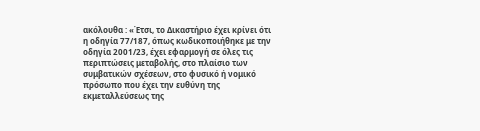ακόλουθα : «Έτσι, το Δικαστήριο έχει κρίνει ότι η οδηγία 77/187, όπως κωδικοποιήθηκε με την οδηγία 2001/23, έχει εφαρμογή σε όλες τις περιπτώσεις μεταβολής, στο πλαίσιο των συμβατικών σχέσεων, στο φυσικό ή νομικό πρόσωπο που έχει την ευθύνη της εκμεταλλεύσεως της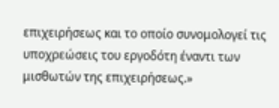επιχειρήσεως και το οποίο συνομολογεί τις υποχρεώσεις του εργοδότη έναντι των μισθωτών της επιχειρήσεως.»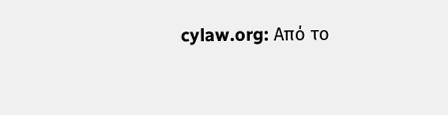cylaw.org: Από το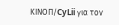ΚΙΝOΠ/CyLii για τον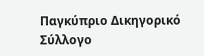Παγκύπριο Δικηγορικό Σύλλογο